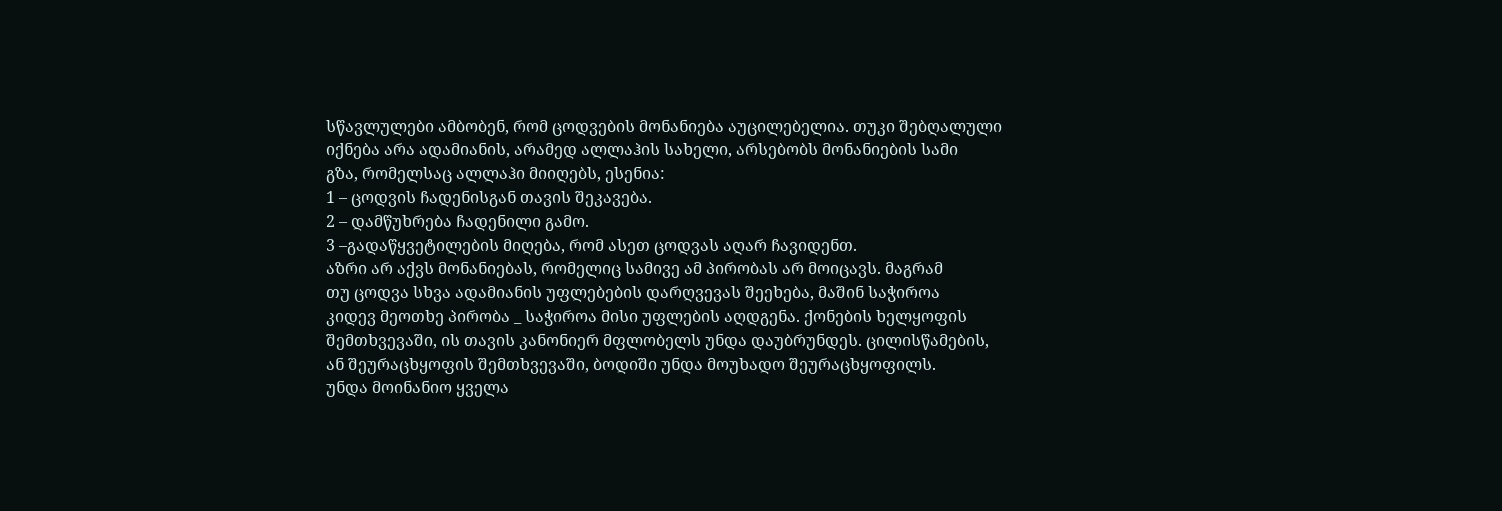სწავლულები ამბობენ, რომ ცოდვების მონანიება აუცილებელია. თუკი შებღალული
იქნება არა ადამიანის, არამედ ალლაჰის სახელი, არსებობს მონანიების სამი
გზა, რომელსაც ალლაჰი მიიღებს, ესენია:
1 – ცოდვის ჩადენისგან თავის შეკავება.
2 – დამწუხრება ჩადენილი გამო.
3 –გადაწყვეტილების მიღება, რომ ასეთ ცოდვას აღარ ჩავიდენთ.
აზრი არ აქვს მონანიებას, რომელიც სამივე ამ პირობას არ მოიცავს. მაგრამ
თუ ცოდვა სხვა ადამიანის უფლებების დარღვევას შეეხება, მაშინ საჭიროა
კიდევ მეოთხე პირობა _ საჭიროა მისი უფლების აღდგენა. ქონების ხელყოფის
შემთხვევაში, ის თავის კანონიერ მფლობელს უნდა დაუბრუნდეს. ცილისწამების,
ან შეურაცხყოფის შემთხვევაში, ბოდიში უნდა მოუხადო შეურაცხყოფილს.
უნდა მოინანიო ყველა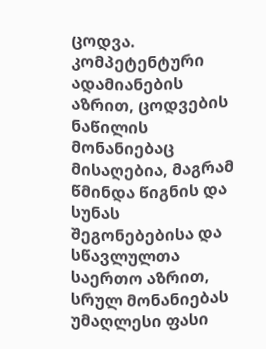ცოდვა. კომპეტენტური ადამიანების აზრით, ცოდვების
ნაწილის მონანიებაც მისაღებია, მაგრამ წმინდა წიგნის და სუნას
შეგონებებისა და სწავლულთა საერთო აზრით, სრულ მონანიებას უმაღლესი ფასი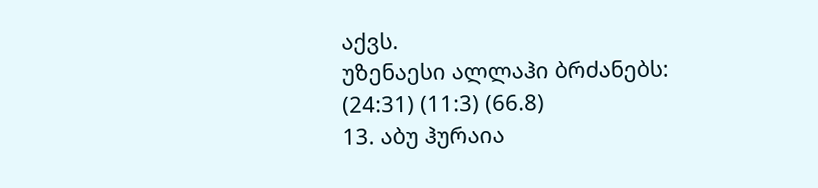აქვს.
უზენაესი ალლაჰი ბრძანებს:
(24:31) (11:3) (66.8)
13. აბუ ჰურაია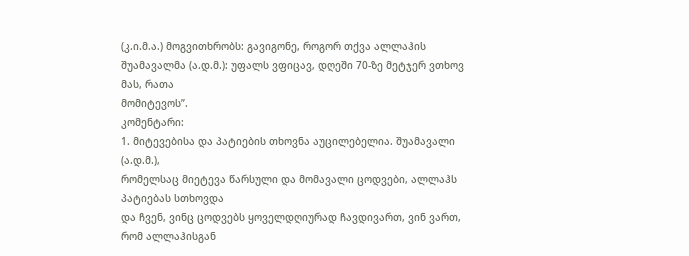(კ.ი.მ.ა.) მოგვითხრობს: გავიგონე, როგორ თქვა ალლაჰის
შუამავალმა (ა.დ.მ.): უფალს ვფიცავ, დღეში 70-ზე მეტჯერ ვთხოვ მას, რათა
მომიტევოს”.
კომენტარი:
1. მიტევებისა და პატიების თხოვნა აუცილებელია. შუამავალი (ა.დ.მ.),
რომელსაც მიეტევა წარსული და მომავალი ცოდვები, ალლაჰს პატიებას სთხოვდა
და ჩვენ, ვინც ცოდვებს ყოველდღიურად ჩავდივართ, ვინ ვართ, რომ ალლაჰისგან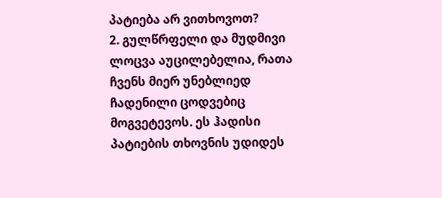პატიება არ ვითხოვოთ?
2. გულწრფელი და მუდმივი ლოცვა აუცილებელია, რათა ჩვენს მიერ უნებლიედ
ჩადენილი ცოდვებიც მოგვეტევოს. ეს ჰადისი პატიების თხოვნის უდიდეს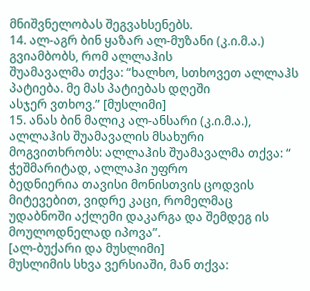მნიშვნელობას შეგვახსენებს.
14. ალ-აგრ ბინ ყაზარ ალ-მუზანი (კ.ი.მ.ა.) გვიამბობს, რომ ალლაჰის
შუამავალმა თქვა: “ხალხო, სთხოვეთ ალლაჰს პატიება. მე მას პატიებას დღეში
ასჯერ ვთხოვ.” [მუსლიმი]
15. ანას ბინ მალიკ ალ-ანსარი (კ.ი.მ.ა.), ალლაჰის შუამავალის მსახური
მოგვითხრობს: ალლაჰის შუამავალმა თქვა: “ ჭეშმარიტად, ალლაჰი უფრო
ბედნიერია თავისი მონისთვის ცოდვის მიტევებით, ვიდრე კაცი, რომელმაც
უდაბნოში აქლემი დაკარგა და შემდეგ ის მოულოდნელად იპოვა”.
[ალ-ბუქარი და მუსლიმი]
მუსლიმის სხვა ვერსიაში, მან თქვა: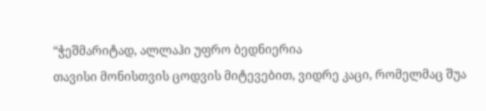“ჭეშმარიტად, ალლაჰი უფრო ბედნიერია
თავისი მონისთვის ცოდვის მიტევებით, ვიდრე კაცი, რომელმაც შუა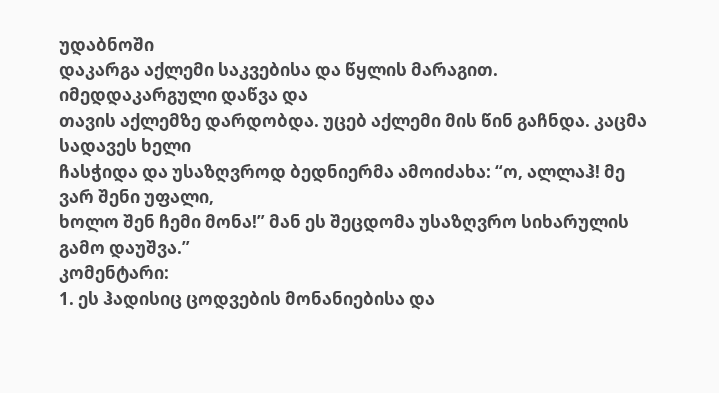უდაბნოში
დაკარგა აქლემი საკვებისა და წყლის მარაგით. იმედდაკარგული დაწვა და
თავის აქლემზე დარდობდა. უცებ აქლემი მის წინ გაჩნდა. კაცმა სადავეს ხელი
ჩასჭიდა და უსაზღვროდ ბედნიერმა ამოიძახა: “ო, ალლაჰ! მე ვარ შენი უფალი,
ხოლო შენ ჩემი მონა!” მან ეს შეცდომა უსაზღვრო სიხარულის გამო დაუშვა.”
კომენტარი:
1. ეს ჰადისიც ცოდვების მონანიებისა და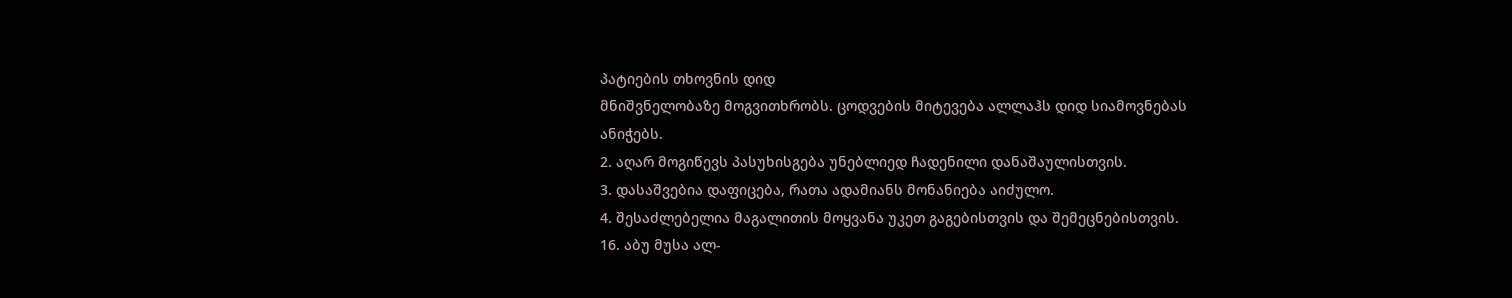პატიების თხოვნის დიდ
მნიშვნელობაზე მოგვითხრობს. ცოდვების მიტევება ალლაჰს დიდ სიამოვნებას
ანიჭებს.
2. აღარ მოგიწევს პასუხისგება უნებლიედ ჩადენილი დანაშაულისთვის.
3. დასაშვებია დაფიცება, რათა ადამიანს მონანიება აიძულო.
4. შესაძლებელია მაგალითის მოყვანა უკეთ გაგებისთვის და შემეცნებისთვის.
16. აბუ მუსა ალ-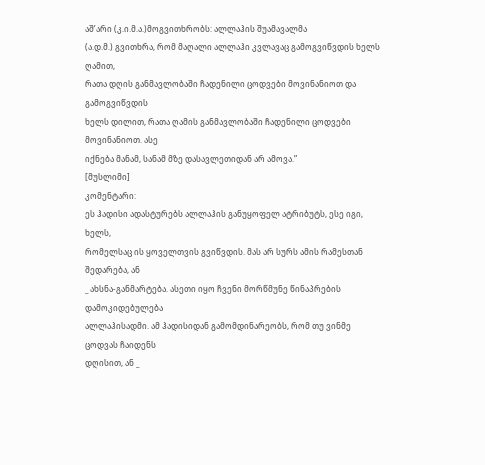აშ’არი (კ.ი.მ.ა.)მოგვითხრობს: ალლაჰის შუამავალმა
(ა.დ.მ.) გვითხრა, რომ მაღალი ალლაჰი კვლავაც გამოგვიწვდის ხელს ღამით,
რათა დღის განმავლობაში ჩადენილი ცოდვები მოვინანიოთ და გამოგვიწვდის
ხელს დილით, რათა ღამის განმავლობაში ჩადენილი ცოდვები მოვინანიოთ. ასე
იქნება მანამ, სანამ მზე დასავლეთიდან არ ამოვა.”
[მუსლიმი]
კომენტარი:
ეს ჰადისი ადასტურებს ალლაჰის განუყოფელ ატრიბუტს, ესე იგი, ხელს,
რომელსაც ის ყოველთვის გვიწვდის. მას არ სურს ამის რამესთან შედარება, ან
_ ახსნა-განმარტება. ასეთი იყო ჩვენი მორწმუნე წინაპრების დამოკიდებულება
ალლაჰისადმი. ამ ჰადისიდან გამომდინარეობს, რომ თუ ვინმე ცოდვას ჩაიდენს
დღისით, ან _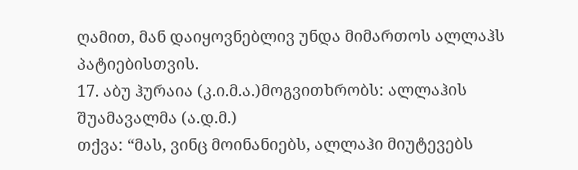ღამით, მან დაიყოვნებლივ უნდა მიმართოს ალლაჰს
პატიებისთვის.
17. აბუ ჰურაია (კ.ი.მ.ა.)მოგვითხრობს: ალლაჰის შუამავალმა (ა.დ.მ.)
თქვა: “მას, ვინც მოინანიებს, ალლაჰი მიუტევებს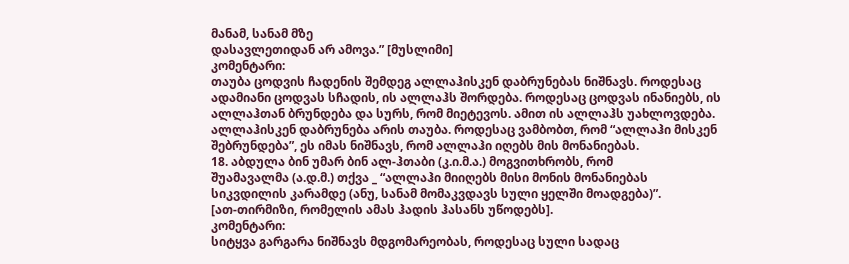მანამ, სანამ მზე
დასავლეთიდან არ ამოვა.” [მუსლიმი]
კომენტარი:
თაუბა ცოდვის ჩადენის შემდეგ ალლაჰისკენ დაბრუნებას ნიშნავს. როდესაც
ადამიანი ცოდვას სჩადის, ის ალლაჰს შორდება. როდესაც ცოდვას ინანიებს, ის
ალლაჰთან ბრუნდება და სურს, რომ მიეტევოს. ამით ის ალლაჰს უახლოვდება.
ალლაჰისკენ დაბრუნება არის თაუბა. როდესაც ვამბობთ, რომ “ალლაჰი მისკენ
შებრუნდება”, ეს იმას ნიშნავს, რომ ალლაჰი იღებს მის მონანიებას.
18. აბდულა ბინ უმარ ბინ ალ-ჰთაბი (კ.ი.მ.ა.) მოგვითხრობს, რომ
შუამავალმა (ა.დ.მ.) თქვა _ “ალლაჰი მიიღებს მისი მონის მონანიებას
სიკვდილის კარამდე (ანუ, სანამ მომაკვდავს სული ყელში მოადგება)”.
[ათ-თირმიზი, რომელის ამას ჰადის ჰასანს უწოდებს].
კომენტარი:
სიტყვა გარგარა ნიშნავს მდგომარეობას, როდესაც სული სადაც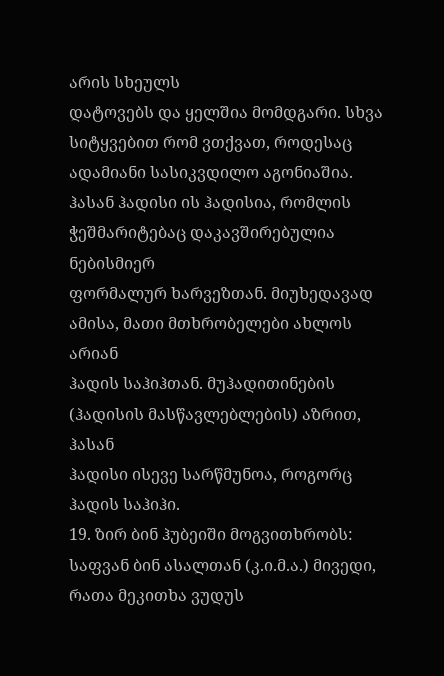არის სხეულს
დატოვებს და ყელშია მომდგარი. სხვა სიტყვებით რომ ვთქვათ, როდესაც
ადამიანი სასიკვდილო აგონიაშია.
ჰასან ჰადისი ის ჰადისია, რომლის ჭეშმარიტებაც დაკავშირებულია ნებისმიერ
ფორმალურ ხარვეზთან. მიუხედავად ამისა, მათი მთხრობელები ახლოს არიან
ჰადის საჰიჰთან. მუჰადითინების (ჰადისის მასწავლებლების) აზრით, ჰასან
ჰადისი ისევე სარწმუნოა, როგორც ჰადის საჰიჰი.
19. ზირ ბინ ჰუბეიში მოგვითხრობს: საფვან ბინ ასალთან (კ.ი.მ.ა.) მივედი,
რათა მეკითხა ვუდუს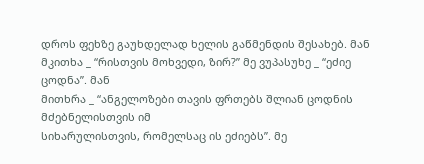დროს ფეხზე გაუხდელად ხელის გაწმენდის შესახებ. მან
მკითხა _ “რისთვის მოხვედი, ზირ?” მე ვუპასუხე _ “ეძიე ცოდნა”. მან
მითხრა _ “ანგელოზები თავის ფრთებს შლიან ცოდნის მძებნელისთვის იმ
სიხარულისთვის, რომელსაც ის ეძიებს”. მე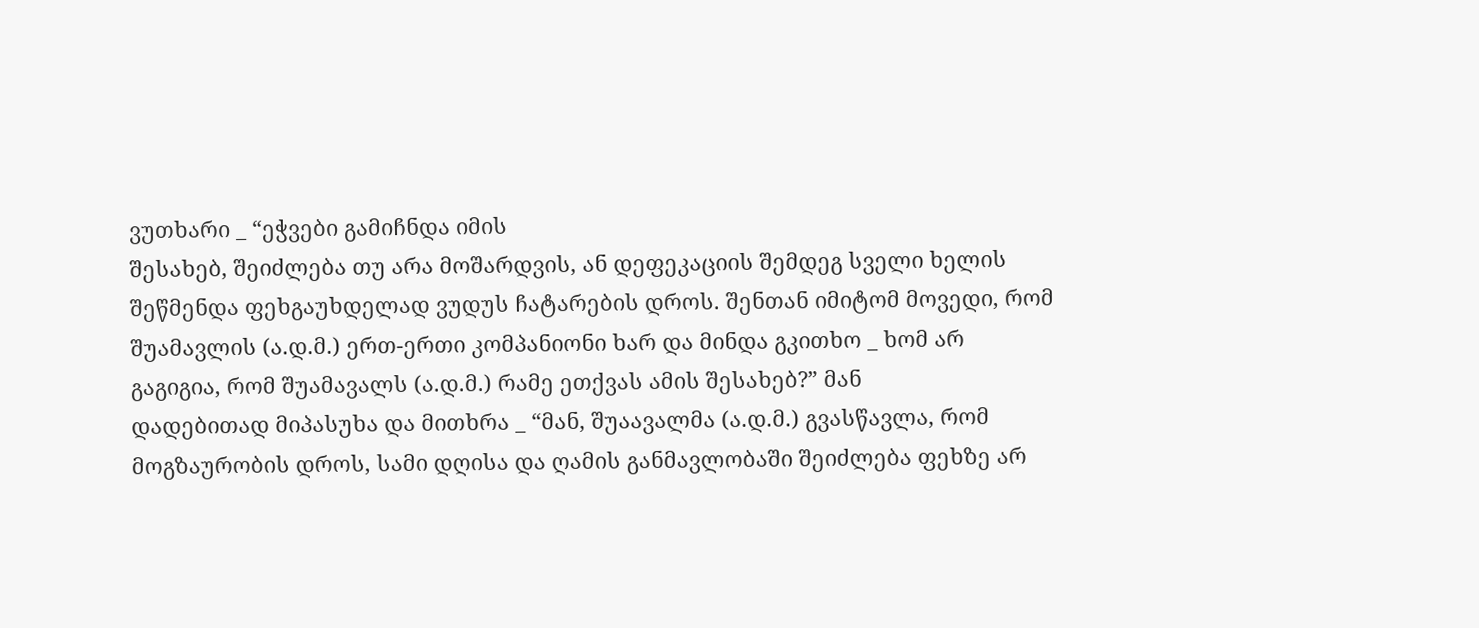ვუთხარი _ “ეჭვები გამიჩნდა იმის
შესახებ, შეიძლება თუ არა მოშარდვის, ან დეფეკაციის შემდეგ სველი ხელის
შეწმენდა ფეხგაუხდელად ვუდუს ჩატარების დროს. შენთან იმიტომ მოვედი, რომ
შუამავლის (ა.დ.მ.) ერთ-ერთი კომპანიონი ხარ და მინდა გკითხო _ ხომ არ
გაგიგია, რომ შუამავალს (ა.დ.მ.) რამე ეთქვას ამის შესახებ?” მან
დადებითად მიპასუხა და მითხრა _ “მან, შუაავალმა (ა.დ.მ.) გვასწავლა, რომ
მოგზაურობის დროს, სამი დღისა და ღამის განმავლობაში შეიძლება ფეხზე არ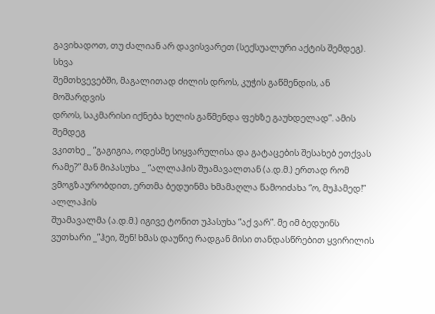გავიხადოთ, თუ ძალიან არ დავისვარეთ (სექსუალური აქტის შემდეგ). სხვა
შემთხვევებში, მაგალითად ძილის დროს, კუჭის გაწმენდის, ან მოშარდვის
დროს, საკმარისი იქნება ხელის გაწმენდა ფეხზე გაუხდელად”. ამის შემდეგ
ვკითხე _ “გაგიგია, ოდესმე სიყვარულისა და გატაცების შესახებ ეთქვას
რამე?” მან მიპასუხა _ “ალლაჰის შუამავალთან (ა.დ.მ.) ერთად რომ
ვმოგზაურობდით, ერთმა ბედუინმა ხმამაღლა წამოიძახა “ო, მუჰამედ!” ალლაჰის
შუამავალმა (ა.დ.მ.) იგივე ტონით უპასუხა “აქ ვარ”. მე იმ ბედუინს
ვუთხარი _”ჰეი, შენ! ხმას დაუწიე რადგან მისი თანდასწრებით ყვირილის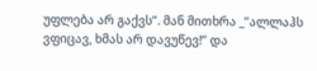უფლება არ გაქვს”. მან მითხრა _”ალლაჰს ვფიცავ, ხმას არ დავუწევ!” და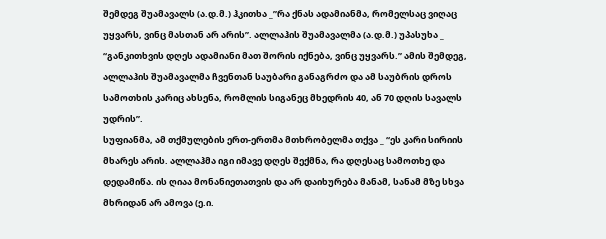შემდეგ შუამავალს (ა.დ.მ.) ჰკითხა _”რა ქნას ადამიანმა, რომელსაც ვიღაც
უყვარს, ვინც მასთან არ არის”. ალლაჰის შუამავალმა (ა.დ.მ.) უპასუხა _
“განკითხვის დღეს ადამიანი მათ შორის იქნება, ვინც უყვარს.” ამის შემდეგ,
ალლაჰის შუამავალმა ჩვენთან საუბარი განაგრძო და ამ საუბრის დროს
სამოთხის კარიც ახსენა, რომლის სიგანეც მხედრის 40, ან 70 დღის სავალს
უდრის”.
სუფიანმა, ამ თქმულების ერთ-ერთმა მთხრობელმა თქვა _ “ეს კარი სირიის
მხარეს არის. ალლაჰმა იგი იმავე დღეს შექმნა, რა დღესაც სამოთხე და
დედამიწა. ის ღიაა მონანიეთათვის და არ დაიხურება მანამ, სანამ მზე სხვა
მხრიდან არ ამოვა (ე.ი.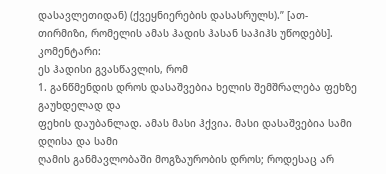დასავლეთიდან) (ქვეყნიერების დასასრულს).” [ათ-
თირმიზი, რომელის ამას ჰადის ჰასან საჰიჰს უწოდებს].
კომენტარი:
ეს ჰადისი გვასწავლის, რომ
1. განწმენდის დროს დასაშვებია ხელის შემშრალება ფეხზე გაუხდელად და
ფეხის დაუბანლად. ამას მასი ჰქვია. მასი დასაშვებია სამი დღისა და სამი
ღამის განმავლობაში მოგზაურობის დროს; როდესაც არ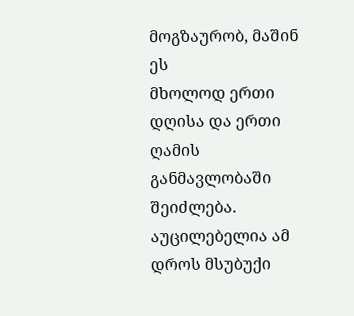მოგზაურობ, მაშინ ეს
მხოლოდ ერთი დღისა და ერთი ღამის განმავლობაში შეიძლება. აუცილებელია ამ
დროს მსუბუქი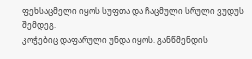ფეხსაცმელი იყოს სუფთა და ჩაცმული სრული ვუდუს შემდეგ.
კოჭებიც დაფარული უნდა იყოს. განწმენდის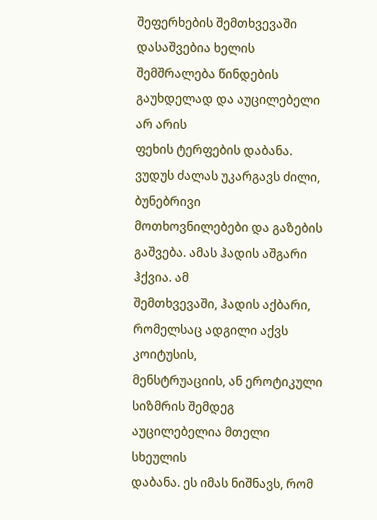შეფერხების შემთხვევაში
დასაშვებია ხელის შემშრალება წინდების გაუხდელად და აუცილებელი არ არის
ფეხის ტერფების დაბანა. ვუდუს ძალას უკარგავს ძილი, ბუნებრივი
მოთხოვნილებები და გაზების გაშვება. ამას ჰადის აშგარი ჰქვია. ამ
შემთხვევაში, ჰადის აქბარი, რომელსაც ადგილი აქვს კოიტუსის,
მენსტრუაციის, ან ეროტიკული სიზმრის შემდეგ აუცილებელია მთელი სხეულის
დაბანა. ეს იმას ნიშნავს, რომ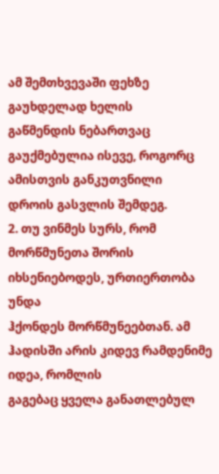ამ შემთხვევაში ფეხზე გაუხდელად ხელის
გაწმენდის ნებართვაც გაუქმებულია ისევე, როგორც ამისთვის განკუთვნილი
დროის გასვლის შემდეგ.
2. თუ ვინმეს სურს, რომ მორწმუნეთა შორის იხსენიებოდეს, ურთიერთობა უნდა
ჰქონდეს მორწმუნეებთან. ამ ჰადისში არის კიდევ რამდენიმე იდეა, რომლის
გაგებაც ყველა განათლებულ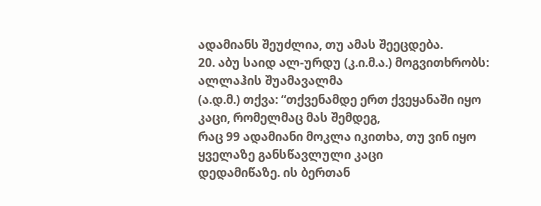ადამიანს შეუძლია, თუ ამას შეეცდება.
20. აბუ საიდ ალ-ურდუ (კ.ი.მ.ა.) მოგვითხრობს: ალლაჰის შუამავალმა
(ა.დ.მ.) თქვა: “თქვენამდე ერთ ქვეყანაში იყო კაცი, რომელმაც მას შემდეგ,
რაც 99 ადამიანი მოკლა იკითხა, თუ ვინ იყო ყველაზე განსწავლული კაცი
დედამიწაზე. ის ბერთან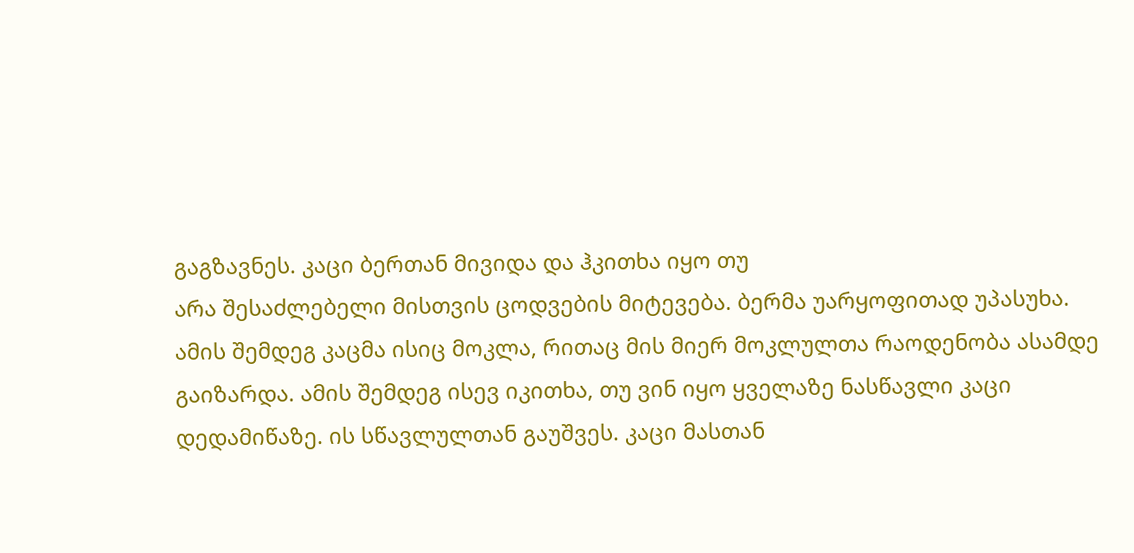გაგზავნეს. კაცი ბერთან მივიდა და ჰკითხა იყო თუ
არა შესაძლებელი მისთვის ცოდვების მიტევება. ბერმა უარყოფითად უპასუხა.
ამის შემდეგ კაცმა ისიც მოკლა, რითაც მის მიერ მოკლულთა რაოდენობა ასამდე
გაიზარდა. ამის შემდეგ ისევ იკითხა, თუ ვინ იყო ყველაზე ნასწავლი კაცი
დედამიწაზე. ის სწავლულთან გაუშვეს. კაცი მასთან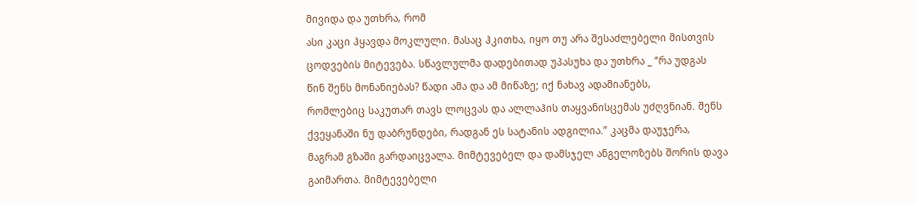მივიდა და უთხრა, რომ
ასი კაცი ჰყავდა მოკლული. მასაც ჰკითხა, იყო თუ არა შესაძლებელი მისთვის
ცოდვების მიტევება. სწავლულმა დადებითად უპასუხა და უთხრა _ “რა უდგას
წინ შენს მონანიებას? წადი ამა და ამ მიწაზე; იქ ნახავ ადამიანებს,
რომლებიც საკუთარ თავს ლოცვას და ალლაჰის თაყვანისცემას უძღვნიან. შენს
ქვეყანაში ნუ დაბრუნდები, რადგან ეს სატანის ადგილია.” კაცმა დაუჯერა,
მაგრამ გზაში გარდაიცვალა. მიმტევებელ და დამსჯელ ანგელოზებს შორის დავა
გაიმართა. მიმტევებელი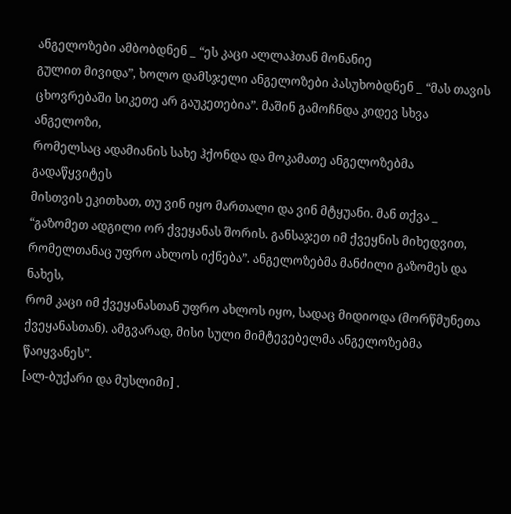ანგელოზები ამბობდნენ _ “ეს კაცი ალლაჰთან მონანიე
გულით მივიდა”, ხოლო დამსჯელი ანგელოზები პასუხობდნენ _ “მას თავის
ცხოვრებაში სიკეთე არ გაუკეთებია”. მაშინ გამოჩნდა კიდევ სხვა ანგელოზი,
რომელსაც ადამიანის სახე ჰქონდა და მოკამათე ანგელოზებმა გადაწყვიტეს
მისთვის ეკითხათ, თუ ვინ იყო მართალი და ვინ მტყუანი. მან თქვა _
“გაზომეთ ადგილი ორ ქვეყანას შორის. განსაჯეთ იმ ქვეყნის მიხედვით,
რომელთანაც უფრო ახლოს იქნება”. ანგელოზებმა მანძილი გაზომეს და ნახეს,
რომ კაცი იმ ქვეყანასთან უფრო ახლოს იყო, სადაც მიდიოდა (მორწმუნეთა
ქვეყანასთან). ამგვარად, მისი სული მიმტევებელმა ანგელოზებმა წაიყვანეს”.
[ალ-ბუქარი და მუსლიმი] .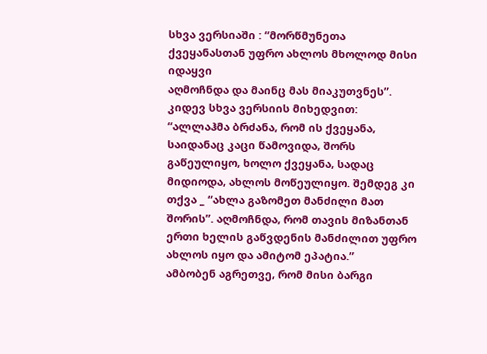სხვა ვერსიაში : “მორწმუნეთა ქვეყანასთან უფრო ახლოს მხოლოდ მისი იდაყვი
აღმოჩნდა და მაინც მას მიაკუთვნეს”. კიდევ სხვა ვერსიის მიხედვით:
“ალლაჰმა ბრძანა, რომ ის ქვეყანა, საიდანაც კაცი წამოვიდა, შორს
გაწეულიყო, ხოლო ქვეყანა, სადაც მიდიოდა, ახლოს მოწეულიყო. შემდეგ კი
თქვა _ “ახლა გაზომეთ მანძილი მათ შორის”. აღმოჩნდა, რომ თავის მიზანთან
ერთი ხელის გაწვდენის მანძილით უფრო ახლოს იყო და ამიტომ ეპატია.”
ამბობენ აგრეთვე, რომ მისი ბარგი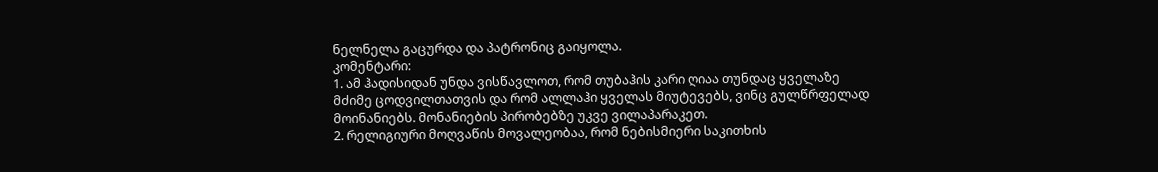ნელნელა გაცურდა და პატრონიც გაიყოლა.
კომენტარი:
1. ამ ჰადისიდან უნდა ვისწავლოთ, რომ თუბაჰის კარი ღიაა თუნდაც ყველაზე
მძიმე ცოდვილთათვის და რომ ალლაჰი ყველას მიუტევებს, ვინც გულწრფელად
მოინანიებს. მონანიების პირობებზე უკვე ვილაპარაკეთ.
2. რელიგიური მოღვაწის მოვალეობაა, რომ ნებისმიერი საკითხის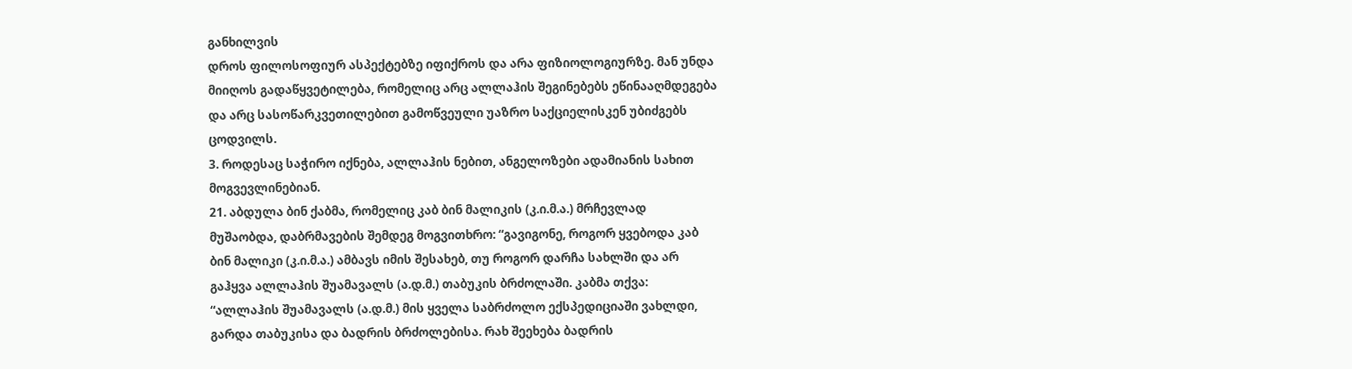განხილვის
დროს ფილოსოფიურ ასპექტებზე იფიქროს და არა ფიზიოლოგიურზე. მან უნდა
მიიღოს გადაწყვეტილება, რომელიც არც ალლაჰის შეგინებებს ეწინააღმდეგება
და არც სასოწარკვეთილებით გამოწვეული უაზრო საქციელისკენ უბიძგებს
ცოდვილს.
3. როდესაც საჭირო იქნება, ალლაჰის ნებით, ანგელოზები ადამიანის სახით
მოგვევლინებიან.
21. აბდულა ბინ ქაბმა, რომელიც კაბ ბინ მალიკის (კ.ი.მ.ა.) მრჩევლად
მუშაობდა, დაბრმავების შემდეგ მოგვითხრო: “გავიგონე, როგორ ყვებოდა კაბ
ბინ მალიკი (კ.ი.მ.ა.) ამბავს იმის შესახებ, თუ როგორ დარჩა სახლში და არ
გაჰყვა ალლაჰის შუამავალს (ა.დ.მ.) თაბუკის ბრძოლაში. კაბმა თქვა:
“ალლაჰის შუამავალს (ა.დ.მ.) მის ყველა საბრძოლო ექსპედიციაში ვახლდი,
გარდა თაბუკისა და ბადრის ბრძოლებისა. რახ შეეხება ბადრის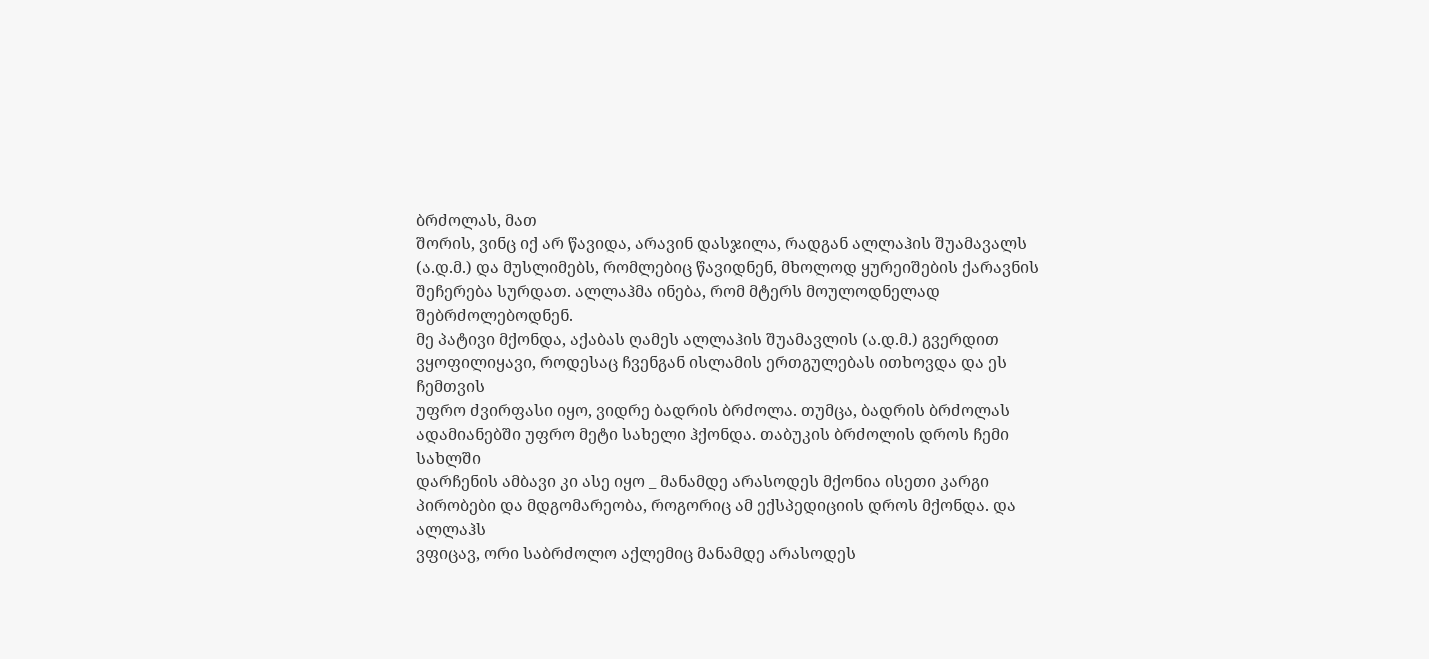ბრძოლას, მათ
შორის, ვინც იქ არ წავიდა, არავინ დასჯილა, რადგან ალლაჰის შუამავალს
(ა.დ.მ.) და მუსლიმებს, რომლებიც წავიდნენ, მხოლოდ ყურეიშების ქარავნის
შეჩერება სურდათ. ალლაჰმა ინება, რომ მტერს მოულოდნელად შებრძოლებოდნენ.
მე პატივი მქონდა, აქაბას ღამეს ალლაჰის შუამავლის (ა.დ.მ.) გვერდით
ვყოფილიყავი, როდესაც ჩვენგან ისლამის ერთგულებას ითხოვდა და ეს ჩემთვის
უფრო ძვირფასი იყო, ვიდრე ბადრის ბრძოლა. თუმცა, ბადრის ბრძოლას
ადამიანებში უფრო მეტი სახელი ჰქონდა. თაბუკის ბრძოლის დროს ჩემი სახლში
დარჩენის ამბავი კი ასე იყო _ მანამდე არასოდეს მქონია ისეთი კარგი
პირობები და მდგომარეობა, როგორიც ამ ექსპედიციის დროს მქონდა. და ალლაჰს
ვფიცავ, ორი საბრძოლო აქლემიც მანამდე არასოდეს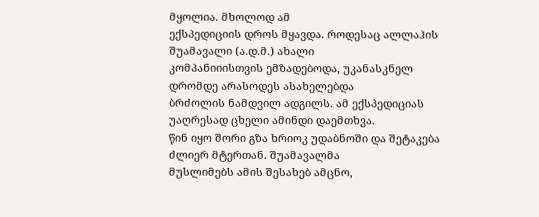მყოლია. მხოლოდ ამ
ექსპედიციის დროს მყავდა. როდესაც ალლაჰის შუამავალი (ა.დ.მ.) ახალი
კომპანიიისთვის ემზადებოდა, უკანასკნელ დრომდე არასოდეს ასახელებდა
ბრძოლის ნამდვილ ადგილს. ამ ექსპედიციას უაღრესად ცხელი ამინდი დაემთხვა.
წინ იყო შორი გზა ხრიოკ უდაბნოში და შეტაკება ძლიერ მტერთან. შუამავალმა
მუსლიმებს ამის შესახებ ამცნო,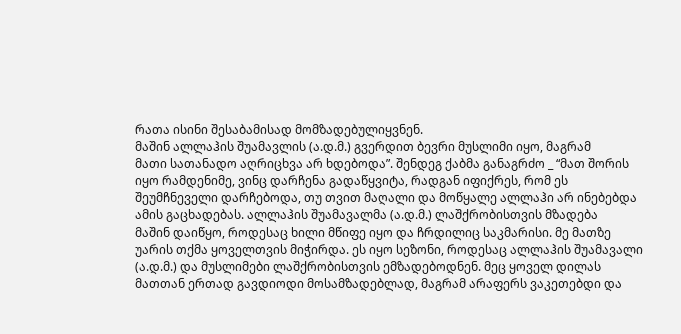რათა ისინი შესაბამისად მომზადებულიყვნენ.
მაშინ ალლაჰის შუამავლის (ა.დ.მ.) გვერდით ბევრი მუსლიმი იყო, მაგრამ
მათი სათანადო აღრიცხვა არ ხდებოდა”. შენდეგ ქაბმა განაგრძო _ “მათ შორის
იყო რამდენიმე, ვინც დარჩენა გადაწყვიტა, რადგან იფიქრეს, რომ ეს
შეუმჩნეველი დარჩებოდა, თუ თვით მაღალი და მოწყალე ალლაჰი არ ინებებდა
ამის გაცხადებას. ალლაჰის შუამავალმა (ა.დ.მ.) ლაშქრობისთვის მზადება
მაშინ დაიწყო, როდესაც ხილი მწიფე იყო და ჩრდილიც საკმარისი. მე მათზე
უარის თქმა ყოველთვის მიჭირდა. ეს იყო სეზონი, როდესაც ალლაჰის შუამავალი
(ა.დ.მ.) და მუსლიმები ლაშქრობისთვის ემზადებოდნენ. მეც ყოველ დილას
მათთან ერთად გავდიოდი მოსამზადებლად, მაგრამ არაფერს ვაკეთებდი და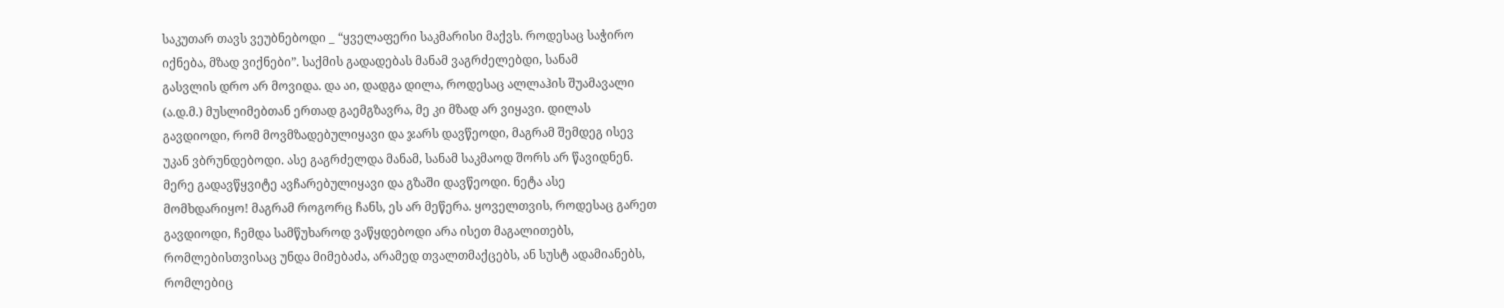საკუთარ თავს ვეუბნებოდი _ “ყველაფერი საკმარისი მაქვს. როდესაც საჭირო
იქნება, მზად ვიქნები”. საქმის გადადებას მანამ ვაგრძელებდი, სანამ
გასვლის დრო არ მოვიდა. და აი, დადგა დილა, როდესაც ალლაჰის შუამავალი
(ა.დ.მ.) მუსლიმებთან ერთად გაემგზავრა, მე კი მზად არ ვიყავი. დილას
გავდიოდი, რომ მოვმზადებულიყავი და ჯარს დავწეოდი, მაგრამ შემდეგ ისევ
უკან ვბრუნდებოდი. ასე გაგრძელდა მანამ, სანამ საკმაოდ შორს არ წავიდნენ.
მერე გადავწყვიტე ავჩარებულიყავი და გზაში დავწეოდი. ნეტა ასე
მომხდარიყო! მაგრამ როგორც ჩანს, ეს არ მეწერა. ყოველთვის, როდესაც გარეთ
გავდიოდი, ჩემდა სამწუხაროდ ვაწყდებოდი არა ისეთ მაგალითებს,
რომლებისთვისაც უნდა მიმებაძა, არამედ თვალთმაქცებს, ან სუსტ ადამიანებს,
რომლებიც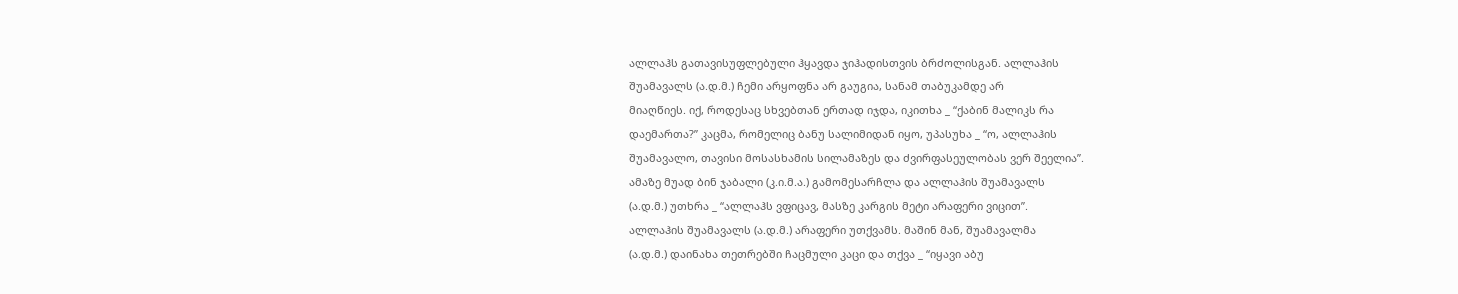ალლაჰს გათავისუფლებული ჰყავდა ჯიჰადისთვის ბრძოლისგან. ალლაჰის
შუამავალს (ა.დ.მ.) ჩემი არყოფნა არ გაუგია, სანამ თაბუკამდე არ
მიაღწიეს. იქ, როდესაც სხვებთან ერთად იჯდა, იკითხა _ “ქაბინ მალიკს რა
დაემართა?” კაცმა, რომელიც ბანუ სალიმიდან იყო, უპასუხა _ “ო, ალლაჰის
შუამავალო, თავისი მოსასხამის სილამაზეს და ძვირფასეულობას ვერ შეელია”.
ამაზე მუად ბინ ჯაბალი (კ.ი.მ.ა.) გამომესარჩლა და ალლაჰის შუამავალს
(ა.დ.მ.) უთხრა _ “ალლაჰს ვფიცავ, მასზე კარგის მეტი არაფერი ვიცით”.
ალლაჰის შუამავალს (ა.დ.მ.) არაფერი უთქვამს. მაშინ მან, შუამავალმა
(ა.დ.მ.) დაინახა თეთრებში ჩაცმული კაცი და თქვა _ “იყავი აბუ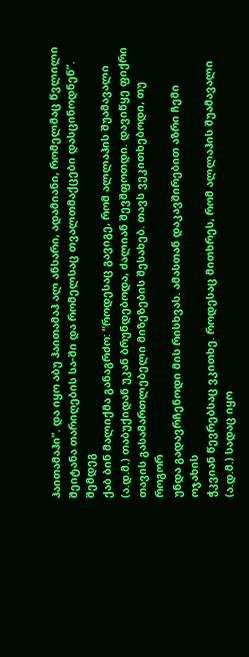ჰაითამაჰი”. და იყო აბუ ჰაითამაჰ ალ ანსარი, ადამიანი, რომელმაც წვლილი
შეიტანა თარიღების სა-ში და რომელსაც თვალთმაქცები დასცინოდნენ”. შემდეგ
ქაბ ბინ მალიქმა განაგრძო: “როდესაც გავიგე, რომ ალლაჰის შუამავალი
(ა.დ.მ.) თაბუქიდან უკან ბრუნდებოდა, ძალიან შევშფოთდი. დავიწყე ფიქრი
თავის გასამართლებელი მიზეზების შესახებ. თავს ვეკითხებოდი, თუ როგორ
უნდა გადავრჩენოდი მის რისხვას. ამასთან დაკავშირებით აზრი ჩემი ოჯახის
ჭკვიან წევრებსაც ვკითხე. როდესაც მითხრეს, რომ ალლაჰის შუამავალი
(ა.დ.მ.) სადაც იყო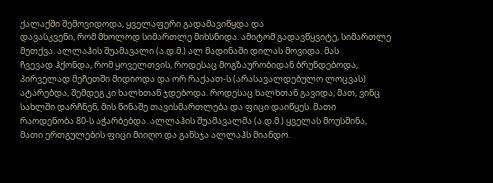ქალაქში შემოვიდოდა, ყველაფერი გადამავიწყდა და
დავასკვენი, რომ მხოლოდ სიმართლე მიხსნიდა. ამიტომ გადავწყვიტე, სიმართლე
მეთქვა. ალლაჰის შუამავალი (ა.დ.მ.) ალ მადინაში დილას მოვიდა. მას
ჩვევად ჰქონდა, რომ ყოველთვის, როდესაც მოგზაურობიდან ბრუნდებოდა,
პირველად მეჩეთში მიდიოდა და ორ რაქაათ-ს (არასავალდებულო ლოცვას)
ატარებდა, შემდეგ კი ხალხთან ჯდებოდა. როდესაც ხალხთან გავიდა, მათ, ვინც
სახლში დარჩნენ, მის წინაშე თავისმართლება და ფიცი დაიწყეს. მათი
რაოდენობა 80-ს აჭარბებდა. ალლაჰის შუამავალმა (ა.დ.მ.) ყველას მოუსმინა,
მათი ერთგულების ფიცი მიიღო და განსჯა ალლაჰს მიანდო.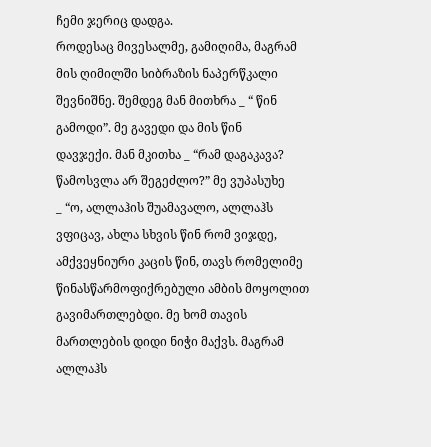ჩემი ჯერიც დადგა.
როდესაც მივესალმე, გამიღიმა, მაგრამ მის ღიმილში სიბრაზის ნაპერწკალი
შევნიშნე. შემდეგ მან მითხრა _ “ წინ გამოდი”. მე გავედი და მის წინ
დავჯექი. მან მკითხა _ “რამ დაგაკავა? წამოსვლა არ შეგეძლო?” მე ვუპასუხე
_ “ო, ალლაჰის შუამავალო, ალლაჰს ვფიცავ, ახლა სხვის წინ რომ ვიჯდე,
ამქვეყნიური კაცის წინ, თავს რომელიმე წინასწარმოფიქრებული ამბის მოყოლით
გავიმართლებდი. მე ხომ თავის მართლების დიდი ნიჭი მაქვს. მაგრამ ალლაჰს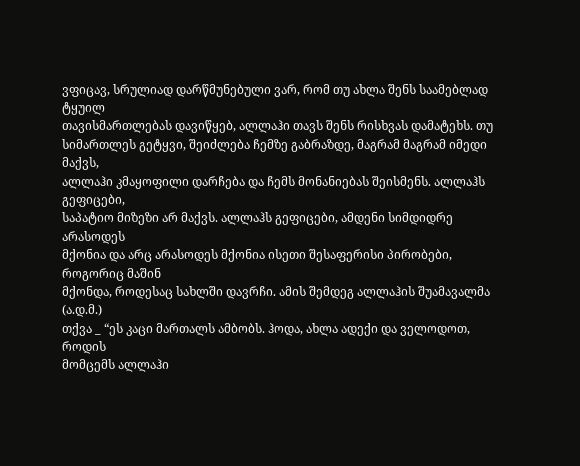ვფიცავ, სრულიად დარწმუნებული ვარ, რომ თუ ახლა შენს საამებლად ტყუილ
თავისმართლებას დავიწყებ, ალლაჰი თავს შენს რისხვას დამატეხს. თუ
სიმართლეს გეტყვი, შეიძლება ჩემზე გაბრაზდე, მაგრამ მაგრამ იმედი მაქვს,
ალლაჰი კმაყოფილი დარჩება და ჩემს მონანიებას შეისმენს. ალლაჰს გეფიცები,
საპატიო მიზეზი არ მაქვს. ალლაჰს გეფიცები, ამდენი სიმდიდრე არასოდეს
მქონია და არც არასოდეს მქონია ისეთი შესაფერისი პირობები, როგორიც მაშინ
მქონდა, როდესაც სახლში დავრჩი. ამის შემდეგ ალლაჰის შუამავალმა (ა.დ.მ.)
თქვა _ “ეს კაცი მართალს ამბობს. ჰოდა, ახლა ადექი და ველოდოთ, როდის
მომცემს ალლაჰი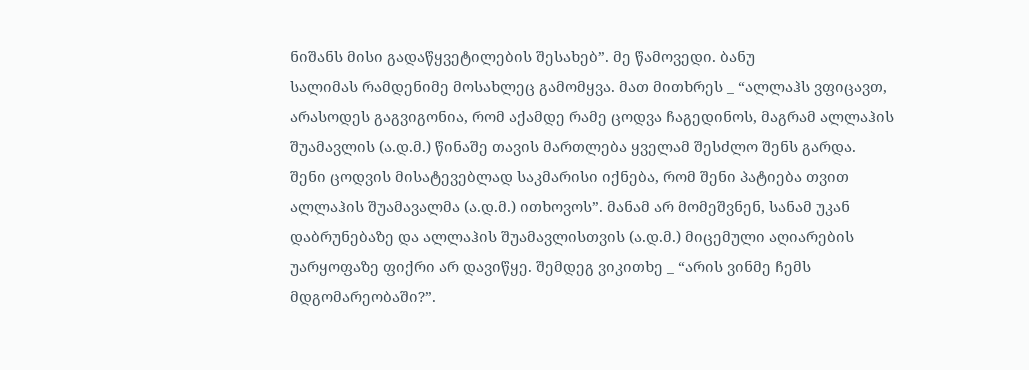ნიშანს მისი გადაწყვეტილების შესახებ”. მე წამოვედი. ბანუ
სალიმას რამდენიმე მოსახლეც გამომყვა. მათ მითხრეს _ “ალლაჰს ვფიცავთ,
არასოდეს გაგვიგონია, რომ აქამდე რამე ცოდვა ჩაგედინოს, მაგრამ ალლაჰის
შუამავლის (ა.დ.მ.) წინაშე თავის მართლება ყველამ შესძლო შენს გარდა.
შენი ცოდვის მისატევებლად საკმარისი იქნება, რომ შენი პატიება თვით
ალლაჰის შუამავალმა (ა.დ.მ.) ითხოვოს”. მანამ არ მომეშვნენ, სანამ უკან
დაბრუნებაზე და ალლაჰის შუამავლისთვის (ა.დ.მ.) მიცემული აღიარების
უარყოფაზე ფიქრი არ დავიწყე. შემდეგ ვიკითხე _ “არის ვინმე ჩემს
მდგომარეობაში?”.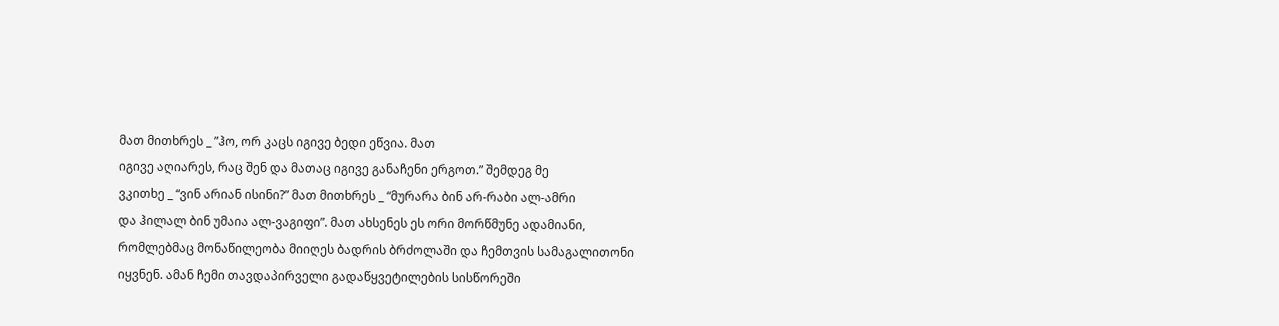მათ მითხრეს _ ”ჰო, ორ კაცს იგივე ბედი ეწვია. მათ
იგივე აღიარეს, რაც შენ და მათაც იგივე განაჩენი ერგოთ.” შემდეგ მე
ვკითხე _ “ვინ არიან ისინი?” მათ მითხრეს _ “მურარა ბინ არ-რაბი ალ-ამრი
და ჰილალ ბინ უმაია ალ-ვაგიფი”. მათ ახსენეს ეს ორი მორწმუნე ადამიანი,
რომლებმაც მონაწილეობა მიიღეს ბადრის ბრძოლაში და ჩემთვის სამაგალითონი
იყვნენ. ამან ჩემი თავდაპირველი გადაწყვეტილების სისწორეში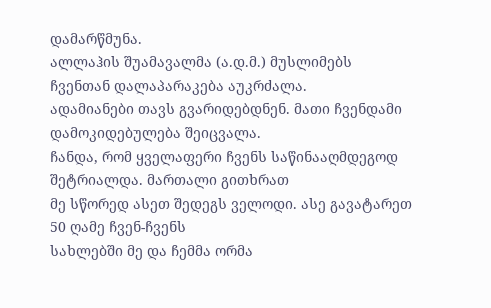დამარწმუნა.
ალლაჰის შუამავალმა (ა.დ.მ.) მუსლიმებს ჩვენთან დალაპარაკება აუკრძალა.
ადამიანები თავს გვარიდებდნენ. მათი ჩვენდამი დამოკიდებულება შეიცვალა.
ჩანდა, რომ ყველაფერი ჩვენს საწინააღმდეგოდ შეტრიალდა. მართალი გითხრათ
მე სწორედ ასეთ შედეგს ველოდი. ასე გავატარეთ 50 ღამე ჩვენ-ჩვენს
სახლებში მე და ჩემმა ორმა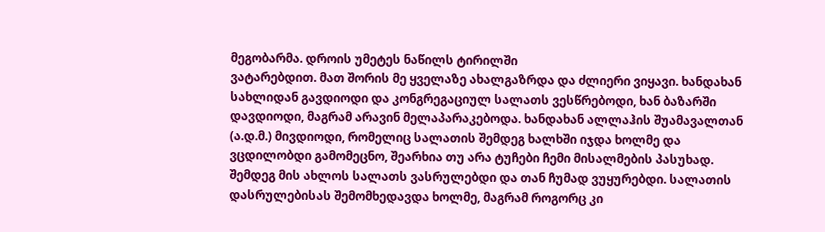მეგობარმა. დროის უმეტეს ნაწილს ტირილში
ვატარებდით. მათ შორის მე ყველაზე ახალგაზრდა და ძლიერი ვიყავი. ხანდახან
სახლიდან გავდიოდი და კონგრეგაციულ სალათს ვესწრებოდი, ხან ბაზარში
დავდიოდი, მაგრამ არავინ მელაპარაკებოდა. ხანდახან ალლაჰის შუამავალთან
(ა.დ.მ.) მივდიოდი, რომელიც სალათის შემდეგ ხალხში იჯდა ხოლმე და
ვცდილობდი გამომეცნო, შეარხია თუ არა ტუჩები ჩემი მისალმების პასუხად.
შემდეგ მის ახლოს სალათს ვასრულებდი და თან ჩუმად ვუყურებდი. სალათის
დასრულებისას შემომხედავდა ხოლმე, მაგრამ როგორც კი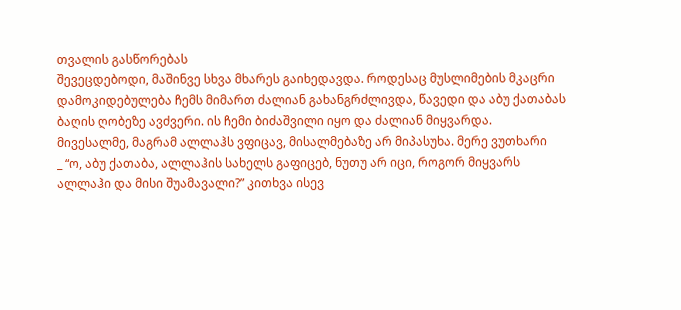თვალის გასწორებას
შევეცდებოდი, მაშინვე სხვა მხარეს გაიხედავდა. როდესაც მუსლიმების მკაცრი
დამოკიდებულება ჩემს მიმართ ძალიან გახანგრძლივდა, წავედი და აბუ ქათაბას
ბაღის ღობეზე ავძვერი. ის ჩემი ბიძაშვილი იყო და ძალიან მიყვარდა.
მივესალმე, მაგრამ ალლაჰს ვფიცავ, მისალმებაზე არ მიპასუხა. მერე ვუთხარი
_ “ო, აბუ ქათაბა, ალლაჰის სახელს გაფიცებ, ნუთუ არ იცი, როგორ მიყვარს
ალლაჰი და მისი შუამავალი?” კითხვა ისევ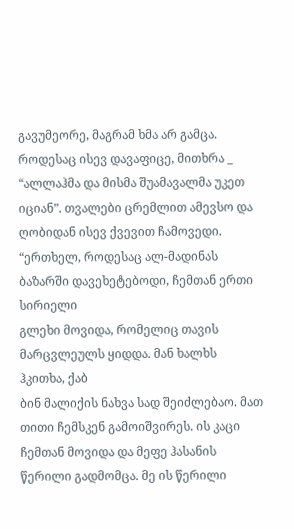გავუმეორე, მაგრამ ხმა არ გამცა.
როდესაც ისევ დავაფიცე, მითხრა _ “ალლაჰმა და მისმა შუამავალმა უკეთ
იციან”. თვალები ცრემლით ამევსო და ღობიდან ისევ ქვევით ჩამოვედი.
“ერთხელ, როდესაც ალ-მადინას ბაზარში დავეხეტებოდი, ჩემთან ერთი სირიელი
გლეხი მოვიდა, რომელიც თავის მარცვლეულს ყიდდა. მან ხალხს ჰკითხა, ქაბ
ბინ მალიქის ნახვა სად შეიძლებაო. მათ თითი ჩემსკენ გამოიშვირეს. ის კაცი
ჩემთან მოვიდა და მეფე ჰასანის წერილი გადმომცა. მე ის წერილი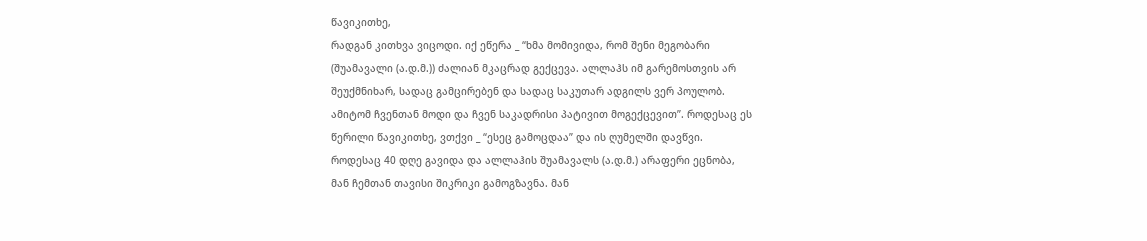წავიკითხე,
რადგან კითხვა ვიცოდი. იქ ეწერა _ “ხმა მომივიდა, რომ შენი მეგობარი
(შუამავალი (ა.დ.მ.)) ძალიან მკაცრად გექცევა. ალლაჰს იმ გარემოსთვის არ
შეუქმნიხარ, სადაც გამცირებენ და სადაც საკუთარ ადგილს ვერ პოულობ.
ამიტომ ჩვენთან მოდი და ჩვენ საკადრისი პატივით მოგექცევით”. როდესაც ეს
წერილი წავიკითხე, ვთქვი _ “ესეც გამოცდაა” და ის ღუმელში დავწვი.
როდესაც 40 დღე გავიდა და ალლაჰის შუამავალს (ა.დ.მ.) არაფერი ეცნობა,
მან ჩემთან თავისი შიკრიკი გამოგზავნა. მან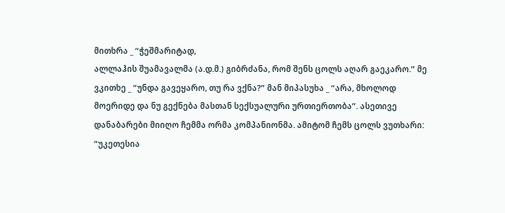მითხრა _ “ჭეშმარიტად,
ალლაჰის შუამავალმა (ა.დ.მ.) გიბრძანა, რომ შენს ცოლს აღარ გაეკარო.” მე
ვკითხე _ “უნდა გავეყარო, თუ რა ვქნა?” მან მიპასუხა _ “არა, მხოლოდ
მოერიდე და ნუ გექნება მასთან სექსუალური ურთიერთობა”. ასეთივე
დანაბარები მიიღო ჩემმა ორმა კომპანიონმა. ამიტომ ჩემს ცოლს ვუთხარი:
“უკეთესია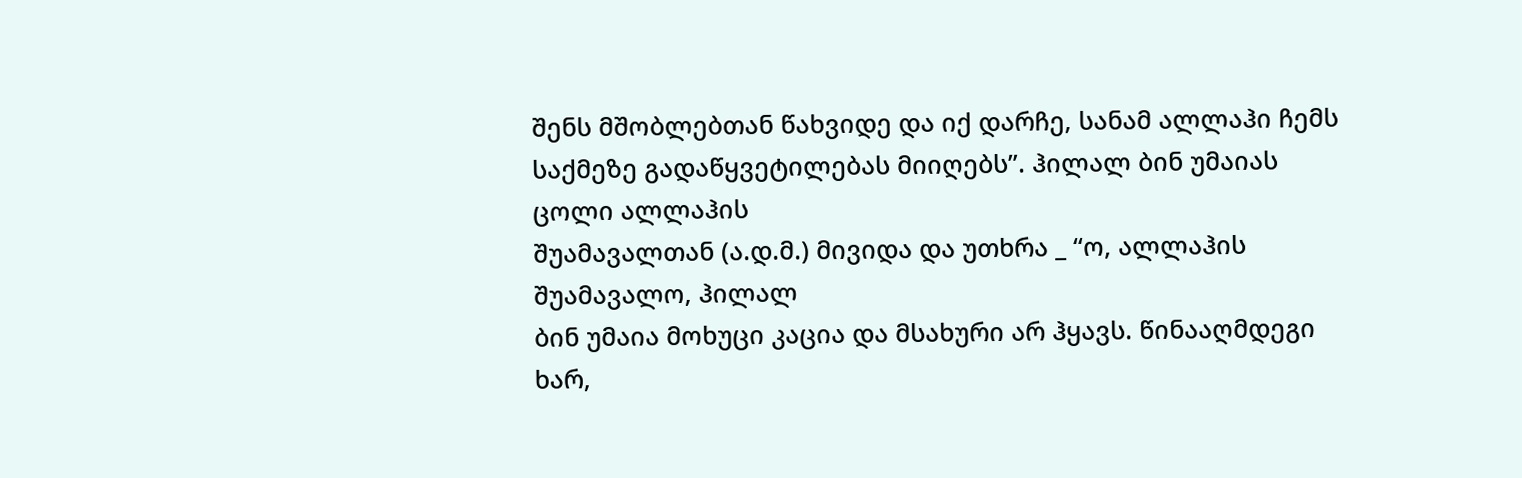შენს მშობლებთან წახვიდე და იქ დარჩე, სანამ ალლაჰი ჩემს
საქმეზე გადაწყვეტილებას მიიღებს”. ჰილალ ბინ უმაიას ცოლი ალლაჰის
შუამავალთან (ა.დ.მ.) მივიდა და უთხრა _ “ო, ალლაჰის შუამავალო, ჰილალ
ბინ უმაია მოხუცი კაცია და მსახური არ ჰყავს. წინააღმდეგი ხარ,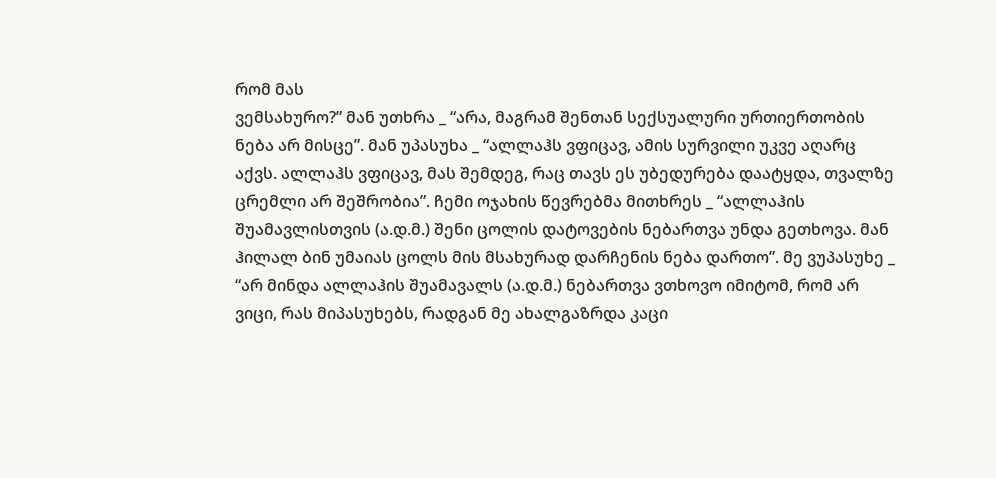რომ მას
ვემსახურო?” მან უთხრა _ “არა, მაგრამ შენთან სექსუალური ურთიერთობის
ნება არ მისცე”. მან უპასუხა _ “ალლაჰს ვფიცავ, ამის სურვილი უკვე აღარც
აქვს. ალლაჰს ვფიცავ, მას შემდეგ, რაც თავს ეს უბედურება დაატყდა, თვალზე
ცრემლი არ შეშრობია”. ჩემი ოჯახის წევრებმა მითხრეს _ “ალლაჰის
შუამავლისთვის (ა.დ.მ.) შენი ცოლის დატოვების ნებართვა უნდა გეთხოვა. მან
ჰილალ ბინ უმაიას ცოლს მის მსახურად დარჩენის ნება დართო”. მე ვუპასუხე _
“არ მინდა ალლაჰის შუამავალს (ა.დ.მ.) ნებართვა ვთხოვო იმიტომ, რომ არ
ვიცი, რას მიპასუხებს, რადგან მე ახალგაზრდა კაცი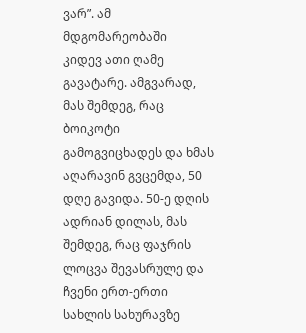ვარ”. ამ მდგომარეობაში
კიდევ ათი ღამე გავატარე. ამგვარად, მას შემდეგ, რაც ბოიკოტი
გამოგვიცხადეს და ხმას აღარავინ გვცემდა, 50 დღე გავიდა. 50-ე დღის
ადრიან დილას, მას შემდეგ, რაც ფაჯრის ლოცვა შევასრულე და ჩვენი ერთ-ერთი
სახლის სახურავზე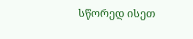სწორედ ისეთ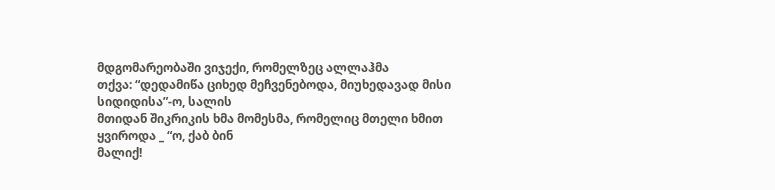მდგომარეობაში ვიჯექი, რომელზეც ალლაჰმა
თქვა: “დედამიწა ციხედ მეჩვენებოდა, მიუხედავად მისი სიდიდისა”-ო, სალის
მთიდან შიკრიკის ხმა მომესმა, რომელიც მთელი ხმით ყვიროდა _ “ო, ქაბ ბინ
მალიქ!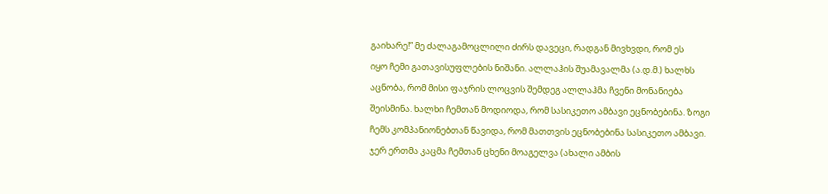გაიხარე!” მე ძალაგამოცლილი ძირს დავეცი, რადგან მივხვდი, რომ ეს
იყო ჩემი გათავისუფლების ნიშანი. ალლაჰის შუამავალმა (ა.დ.მ.) ხალხს
აცნობა, რომ მისი ფაჯრის ლოცვის შემდეგ ალლაჰმა ჩვენი მონანიება
შეისმინა. ხალხი ჩემთან მოდიოდა, რომ სასიკეთო ამბავი ეცნობებინა. ზოგი
ჩემს კომპანიონებთან წავიდა, რომ მათთვის ეცნობებინა სასიკეთო ამბავი.
ჯერ ერთმა კაცმა ჩემთან ცხენი მოაგელვა (ახალი ამბის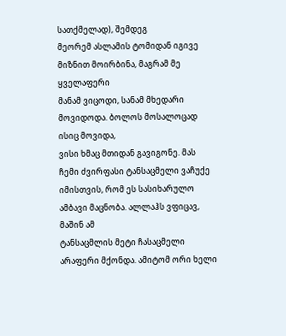სათქმელად), შემდეგ
მეორემ ასლამის ტომიდან იგივე მიზნით მოირბინა, მაგრამ მე ყველაფერი
მანამ ვიცოდი, სანამ მხედარი მოვიდოდა. ბოლოს მოსალოცად ისიც მოვიდა,
ვისი ხმაც მთიდან გავიგონე. მას ჩემი ძვირფასი ტანსაცმელი ვაჩუქე
იმისთვის, რომ ეს სასიხარულო ამბავი მაცნობა. ალლაჰს ვფიცავ, მაშინ ამ
ტანსაცმლის მეტი ჩასაცმელი არაფერი მქონდა. ამიტომ ორი ხელი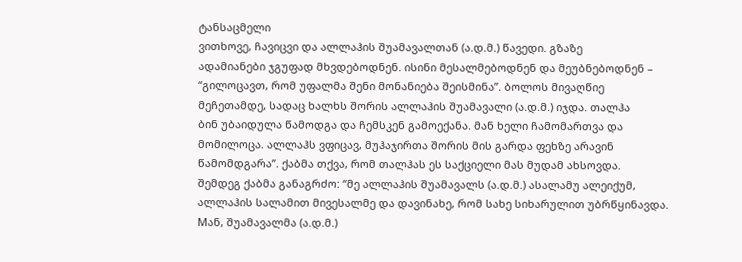ტანსაცმელი
ვითხოვე, ჩავიცვი და ალლაჰის შუამავალთან (ა.დ.მ.) წავედი. გზაზე
ადამიანები ჯგუფად მხვდებოდნენ. ისინი მესალმებოდნენ და მეუბნებოდნენ –
“გილოცავთ, რომ უფალმა შენი მონანიება შეისმინა”. ბოლოს მივაღწიე
მეჩეთამდე, სადაც ხალხს შორის ალლაჰის შუამავალი (ა.დ.მ.) იჯდა. თალჰა
ბინ უბაიდულა წამოდგა და ჩემსკენ გამოექანა. მან ხელი ჩამომართვა და
მომილოცა. ალლაჰს ვფიცავ, მუჰაჯირთა შორის მის გარდა ფეხზე არავინ
წამომდგარა”. ქაბმა თქვა, რომ თალჰას ეს საქციელი მას მუდამ ახსოვდა.
შემდეგ ქაბმა განაგრძო: “მე ალლაჰის შუამავალს (ა.დ.მ.) ასალამუ ალეიქუმ,
ალლაჰის სალამით მივესალმე და დავინახე, რომ სახე სიხარულით უბრწყინავდა.
Mან, შუამავალმა (ა.დ.მ.)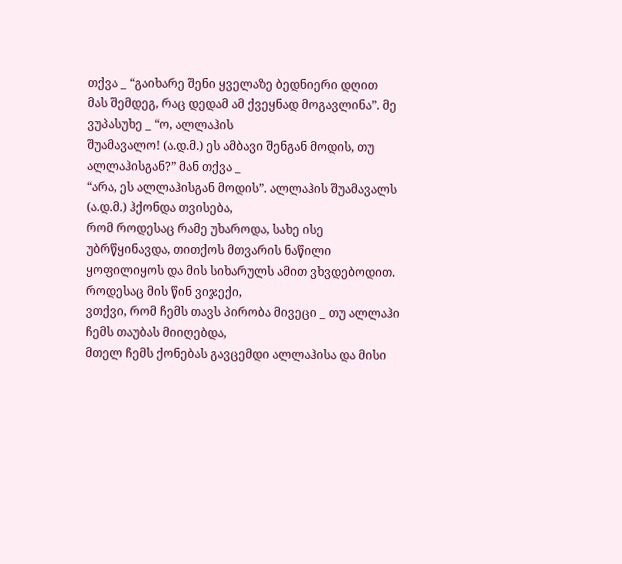თქვა _ “გაიხარე შენი ყველაზე ბედნიერი დღით
მას შემდეგ, რაც დედამ ამ ქვეყნად მოგავლინა”. მე ვუპასუხე _ “ო, ალლაჰის
შუამავალო! (ა.დ.მ.) ეს ამბავი შენგან მოდის, თუ ალლაჰისგან?” მან თქვა _
“არა, ეს ალლაჰისგან მოდის”. ალლაჰის შუამავალს (ა.დ.მ.) ჰქონდა თვისება,
რომ როდესაც რამე უხაროდა, სახე ისე უბრწყინავდა, თითქოს მთვარის ნაწილი
ყოფილიყოს და მის სიხარულს ამით ვხვდებოდით. როდესაც მის წინ ვიჯექი,
ვთქვი, რომ ჩემს თავს პირობა მივეცი _ თუ ალლაჰი ჩემს თაუბას მიიღებდა,
მთელ ჩემს ქონებას გავცემდი ალლაჰისა და მისი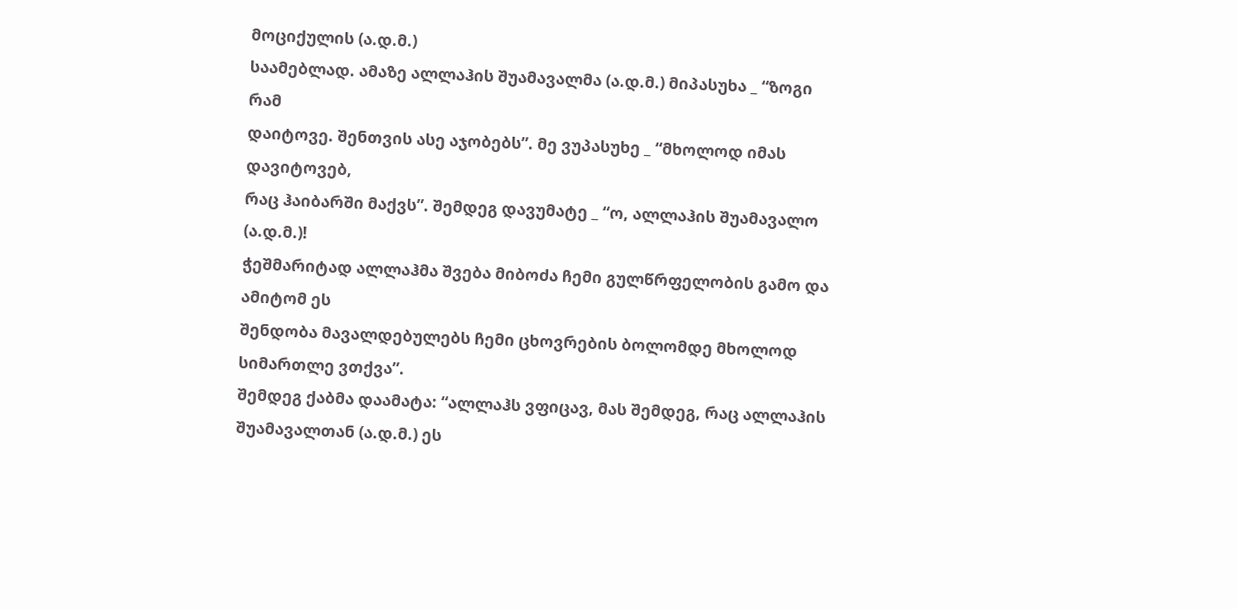მოციქულის (ა.დ.მ.)
საამებლად. ამაზე ალლაჰის შუამავალმა (ა.დ.მ.) მიპასუხა _ “ზოგი რამ
დაიტოვე. შენთვის ასე აჯობებს”. მე ვუპასუხე _ “მხოლოდ იმას დავიტოვებ,
რაც ჰაიბარში მაქვს”. შემდეგ დავუმატე _ “ო, ალლაჰის შუამავალო (ა.დ.მ.)!
ჭეშმარიტად ალლაჰმა შვება მიბოძა ჩემი გულწრფელობის გამო და ამიტომ ეს
შენდობა მავალდებულებს ჩემი ცხოვრების ბოლომდე მხოლოდ სიმართლე ვთქვა”.
შემდეგ ქაბმა დაამატა: “ალლაჰს ვფიცავ, მას შემდეგ, რაც ალლაჰის
შუამავალთან (ა.დ.მ.) ეს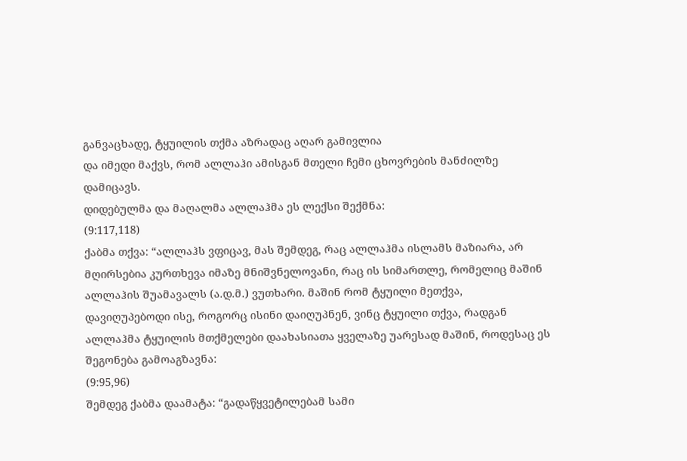განვაცხადე, ტყუილის თქმა აზრადაც აღარ გამივლია
და იმედი მაქვს, რომ ალლაჰი ამისგან მთელი ჩემი ცხოვრების მანძილზე
დამიცავს.
დიდებულმა და მაღალმა ალლაჰმა ეს ლექსი შექმნა:
(9:117,118)
ქაბმა თქვა: “ალლაჰს ვფიცავ, მას შემდეგ, რაც ალლაჰმა ისლამს მაზიარა, არ
მღირსებია კურთხევა იმაზე მნიშვნელოვანი, რაც ის სიმართლე, რომელიც მაშინ
ალლაჰის შუამავალს (ა.დ.მ.) ვუთხარი. მაშინ რომ ტყუილი მეთქვა,
დავიღუპებოდი ისე, როგორც ისინი დაიღუპნენ, ვინც ტყუილი თქვა, რადგან
ალლაჰმა ტყუილის მთქმელები დაახასიათა ყველაზე უარესად მაშინ, როდესაც ეს
შეგონება გამოაგზავნა:
(9:95,96)
შემდეგ ქაბმა დაამატა: “გადაწყვეტილებამ სამი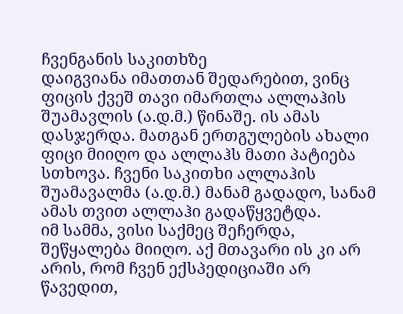ჩვენგანის საკითხზე
დაიგვიანა იმათთან შედარებით, ვინც ფიცის ქვეშ თავი იმართლა ალლაჰის
შუამავლის (ა.დ.მ.) წინაშე. ის ამას დასჯერდა. მათგან ერთგულების ახალი
ფიცი მიიღო და ალლაჰს მათი პატიება სთხოვა. ჩვენი საკითხი ალლაჰის
შუამავალმა (ა.დ.მ.) მანამ გადადო, სანამ ამას თვით ალლაჰი გადაწყვეტდა.
იმ სამმა, ვისი საქმეც შეჩერდა, შეწყალება მიიღო. აქ მთავარი ის კი არ
არის, რომ ჩვენ ექსპედიციაში არ წავედით,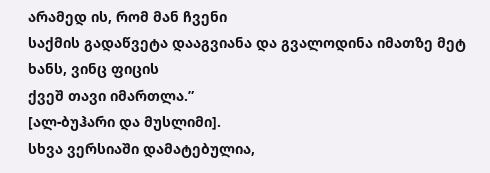არამედ ის, რომ მან ჩვენი
საქმის გადაწვეტა დააგვიანა და გვალოდინა იმათზე მეტ ხანს, ვინც ფიცის
ქვეშ თავი იმართლა.”
[ალ-ბუჰარი და მუსლიმი].
სხვა ვერსიაში დამატებულია,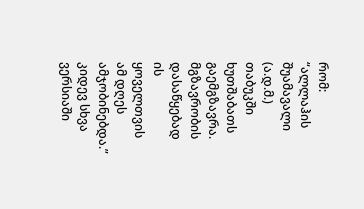რომ: “ალლაჰის შუამავალი (ა.დ.მ.) თაბუკში
ხუთშაბათს გაემგზავრა. მგზავრობის დასაწყებად ის ყოველთვის ამ დღეს
ამჯობინებდა.” კიდევ სხვა ვერსიაში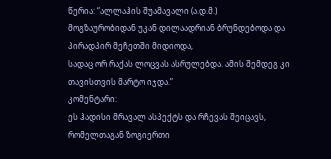წერია: “ალლაჰის შუამავალი (ა.დ.მ.)
მოგზაურობიდან უკან დილაადრიან ბრუნდებოდა და პირადპირ მეჩეთში მიდიოდა,
სადაც ორ რაქას ლოცვას ასრულებდა. ამის შემდეგ კი თავისთვის მარტო იჯდა.”
კომენტარი:
ეს ჰადისი მრავალ ასპექტს და რჩევას შეიცავს, რომელთაგან ზოგიერთი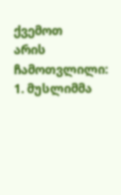ქვემოთ
არის ჩამოთვლილი:
1. მუსლიმმა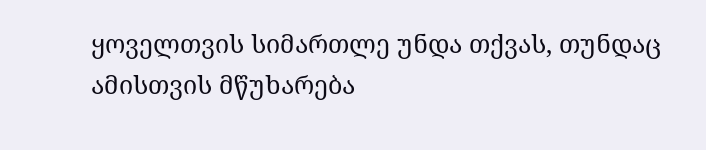ყოველთვის სიმართლე უნდა თქვას, თუნდაც ამისთვის მწუხარება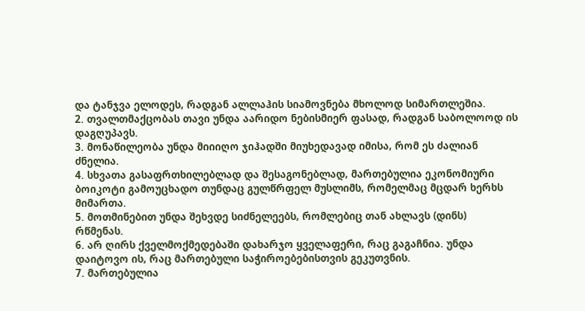და ტანჯვა ელოდეს, რადგან ალლაჰის სიამოვნება მხოლოდ სიმართლეშია.
2. თვალთმაქცობას თავი უნდა აარიდო ნებისმიერ ფასად, რადგან საბოლოოდ ის
დაგღუპავს.
3. მონაწილეობა უნდა მიიიღო ჯიჰადში მიუხედავად იმისა, რომ ეს ძალიან
ძნელია.
4. სხვათა გასაფრთხილებლად და შესაგონებლად, მართებულია ეკონომიური
ბოიკოტი გამოუცხადო თუნდაც გულწრფელ მუსლიმს, რომელმაც მცდარ ხერხს
მიმართა.
5. მოთმინებით უნდა შეხვდე სიძნელეებს, რომლებიც თან ახლავს (დინს)
რწმენას.
6. არ ღირს ქველმოქმედებაში დახარჯო ყველაფერი, რაც გაგაჩნია. უნდა
დაიტოვო ის, რაც მართებული საჭიროებებისთვის გეკუთვნის.
7. მართებულია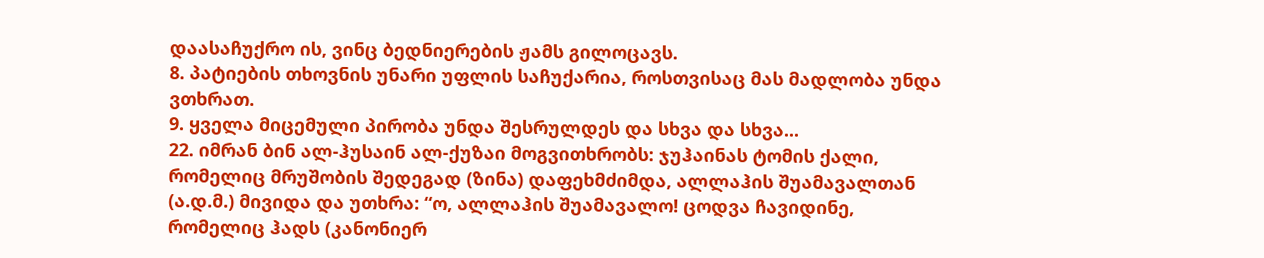დაასაჩუქრო ის, ვინც ბედნიერების ჟამს გილოცავს.
8. პატიების თხოვნის უნარი უფლის საჩუქარია, როსთვისაც მას მადლობა უნდა
ვთხრათ.
9. ყველა მიცემული პირობა უნდა შესრულდეს და სხვა და სხვა...
22. იმრან ბინ ალ-ჰუსაინ ალ-ქუზაი მოგვითხრობს: ჯუჰაინას ტომის ქალი,
რომელიც მრუშობის შედეგად (ზინა) დაფეხმძიმდა, ალლაჰის შუამავალთან
(ა.დ.მ.) მივიდა და უთხრა: “ო, ალლაჰის შუამავალო! ცოდვა ჩავიდინე,
რომელიც ჰადს (კანონიერ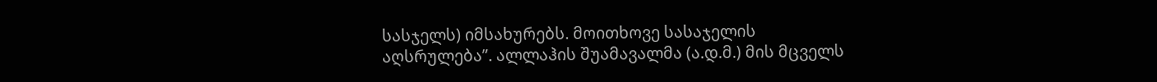სასჯელს) იმსახურებს. მოითხოვე სასაჯელის
აღსრულება”. ალლაჰის შუამავალმა (ა.დ.მ.) მის მცველს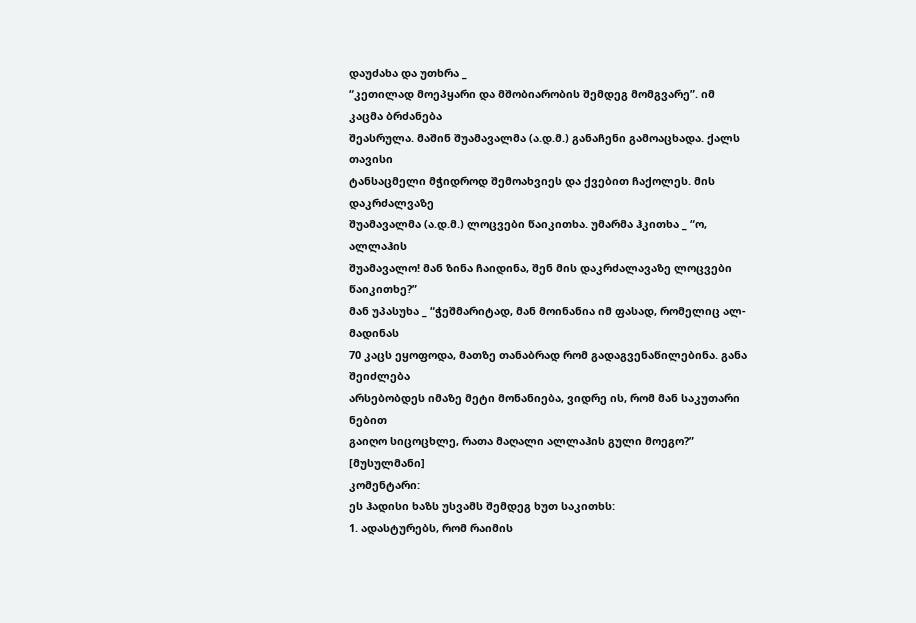დაუძახა და უთხრა _
“კეთილად მოეპყარი და მშობიარობის შემდეგ მომგვარე”. იმ კაცმა ბრძანება
შეასრულა. მაშინ შუამავალმა (ა.დ.მ.) განაჩენი გამოაცხადა. ქალს თავისი
ტანსაცმელი მჭიდროდ შემოახვიეს და ქვებით ჩაქოლეს. მის დაკრძალვაზე
შუამავალმა (ა.დ.მ.) ლოცვები წაიკითხა. უმარმა ჰკითხა _ “ო, ალლაჰის
შუამავალო! მან ზინა ჩაიდინა, შენ მის დაკრძალავაზე ლოცვები წაიკითხე?”
მან უპასუხა _ “ჭეშმარიტად, მან მოინანია იმ ფასად, რომელიც ალ-მადინას
70 კაცს ეყოფოდა, მათზე თანაბრად რომ გადაგვენაწილებინა. განა შეიძლება
არსებობდეს იმაზე მეტი მონანიება, ვიდრე ის, რომ მან საკუთარი ნებით
გაიღო სიცოცხლე, რათა მაღალი ალლაჰის გული მოეგო?” [მუსულმანი]
კომენტარი:
ეს ჰადისი ხაზს უსვამს შემდეგ ხუთ საკითხს:
1. ადასტურებს, რომ რაიმის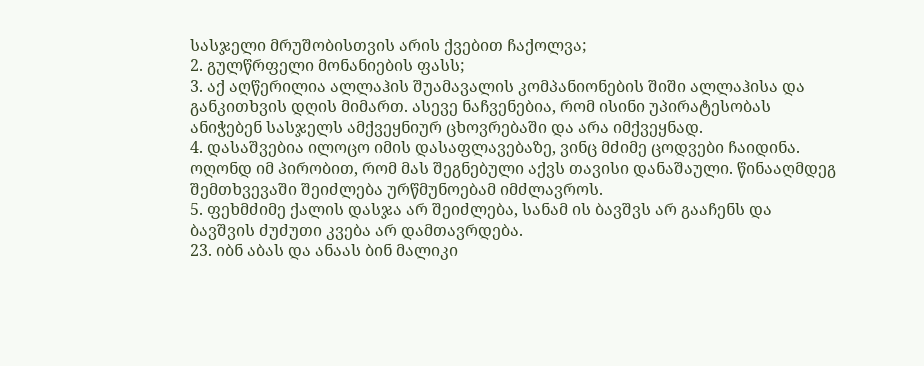სასჯელი მრუშობისთვის არის ქვებით ჩაქოლვა;
2. გულწრფელი მონანიების ფასს;
3. აქ აღწერილია ალლაჰის შუამავალის კომპანიონების შიში ალლაჰისა და
განკითხვის დღის მიმართ. ასევე ნაჩვენებია, რომ ისინი უპირატესობას
ანიჭებენ სასჯელს ამქვეყნიურ ცხოვრებაში და არა იმქვეყნად.
4. დასაშვებია ილოცო იმის დასაფლავებაზე, ვინც მძიმე ცოდვები ჩაიდინა.
ოღონდ იმ პირობით, რომ მას შეგნებული აქვს თავისი დანაშაული. წინააღმდეგ
შემთხვევაში შეიძლება ურწმუნოებამ იმძლავროს.
5. ფეხმძიმე ქალის დასჯა არ შეიძლება, სანამ ის ბავშვს არ გააჩენს და
ბავშვის ძუძუთი კვება არ დამთავრდება.
23. იბნ აბას და ანაას ბინ მალიკი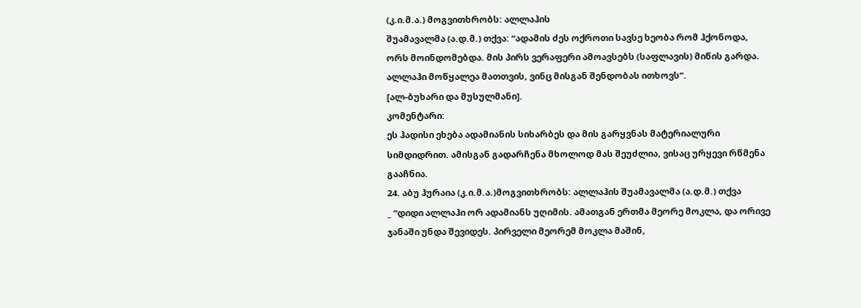(კ.ი.მ.ა.) მოგვითხრობს: ალლაჰის
შუამავალმა (ა.დ.მ.) თქვა: “ადამის ძეს ოქროთი სავსე ხეობა რომ ჰქონოდა,
ორს მოინდომებდა. მის პირს ვერაფერი ამოავსებს (საფლავის) მიწის გარდა.
ალლაჰი მოწყალეა მათთვის, ვინც მისგან შენდობას ითხოვს”.
[ალ-ბუხარი და მუსულმანი].
კომენტარი:
ეს ჰადისი ეხება ადამიანის სიხარბეს და მის გარყვნას მატერიალური
სიმდიდრით. ამისგან გადარჩენა მხოლოდ მას შეუძლია, ვისაც ურყევი რწმენა
გააჩნია.
24. აბუ ჰურაია (კ.ი.მ.ა.)მოგვითხრობს: ალლაჰის შუამავალმა (ა.დ.მ.) თქვა
_ “დიდი ალლაჰი ორ ადამიანს უღიმის. ამათგან ერთმა მეორე მოკლა, და ორივე
ჯანაში უნდა შევიდეს. პირველი მეორემ მოკლა მაშინ,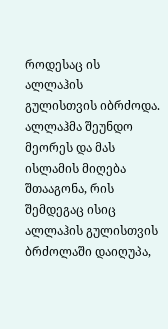როდესაც ის ალლაჰის
გულისთვის იბრძოდა. ალლაჰმა შეუნდო მეორეს და მას ისლამის მიღება
შთააგონა, რის შემდეგაც ისიც ალლაჰის გულისთვის ბრძოლაში დაიღუპა,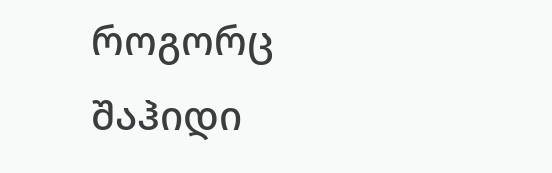როგორც
შაჰიდი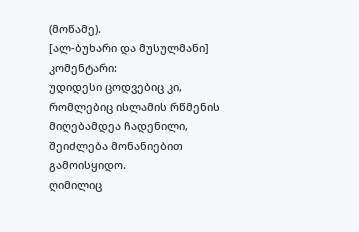(მოწამე).
[ალ-ბუხარი და მუსულმანი]
კომენტარი:
უდიდესი ცოდვებიც კი, რომლებიც ისლამის რწმენის მიღებამდეა ჩადენილი,
შეიძლება მონანიებით გამოისყიდო.
ღიმილიც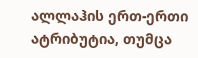ალლაჰის ერთ-ერთი ატრიბუტია, თუმცა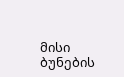მისი ბუნების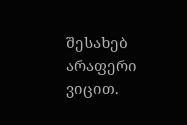შესახებ არაფერი
ვიცით.